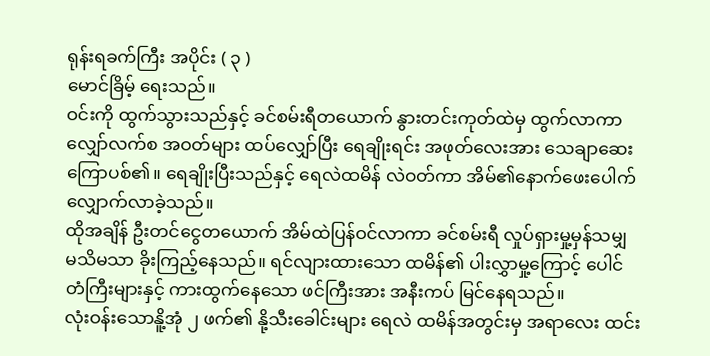ရုန်းရခက်ကြီး အပိုင်း ( ၃ )
မောင်ခြိမ့် ရေးသည်။
ဝင်းကို ထွက်သွားသည်နှင့် ခင်စမ်းရီတယောက် နွားတင်းကုတ်ထဲမှ ထွက်လာကာ လျှော်လက်စ အဝတ်များ ထပ်လျှော်ပြီး ရေချိုးရင်း အဖုတ်လေးအား သေချာဆေးကြောပစ်၏။ ရေချိုးပြီးသည်နှင့် ရေလဲထမိန် လဲဝတ်ကာ အိမ်၏နောက်ဖေးပေါက် လျှောက်လာခဲ့သည်။
ထိုအချိန် ဦးတင်ငွေတယောက် အိမ်ထဲပြန်ဝင်လာကာ ခင်စမ်းရီ လှုပ်ရှားမှု့မှန်သမျှ မသိမသာ ခိုးကြည့်နေသည်။ ရင်လျားထားသော ထမိန်၏ ပါးလွှာမှု့ကြောင့် ပေါင်တံကြီးများနှင့် ကားထွက်နေသော ဖင်ကြီးအား အနီးကပ် မြင်နေရသည်။
လုံးဝန်းသောနိူ့အုံ ၂ ဖက်၏ နို့သီးခေါင်းများ ရေလဲ ထမိန်အတွင်းမှ အရာလေး ထင်း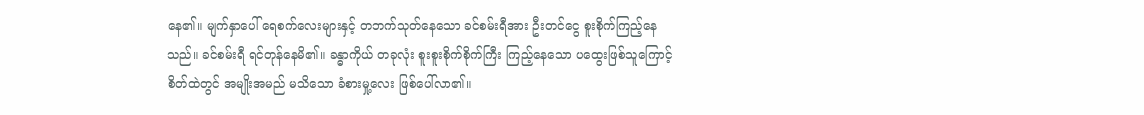နေ၏။ မျက်နှာပေါ် ရေစက်လေးများနှင့် တဘက်သုတ်နေသော ခင်စမ်းရီအား ဦးတင်ငွေ စူးစိုက်ကြည့်နေသည်။ ခင်စမ်းရီ ရင်တုန်နေမိ၏။ ခန္ဓာကိုယ် တခုလုံး စူးစူးစိုက်စိုက်ကြီး ကြည့်နေသော ပထွေးဖြစ်သူကြောင့် စိတ်ထဲတွင် အမျိုးအမည် မသိသော ခံစားမှု့လေး ဖြစ်ပေါ်လာ၏။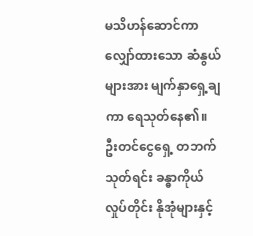မသိဟန်ဆောင်ကာ လျှော်ထားသော ဆံနွယ်များအား မျက်နှာရှေ့ချကာ ရေသုတ်နေ၏။ ဦးတင်ငွေရှေ့ တဘက်သုတ်ရင်း ခန္ဓာကိုယ်လှုပ်တိုင်း နိုအုံများနှင့်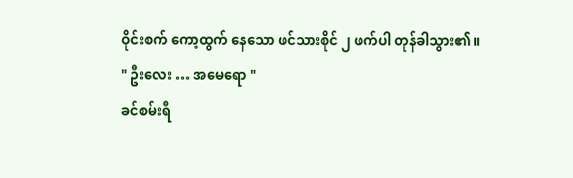ဝိုင်းစက် ကော့ထွက် နေသော ဖင်သားစိုင် ၂ ဖက်ပါ တုန်ခါသွား၏။
" ဦးလေး … အမေရော "
ခင်စမ်းရီ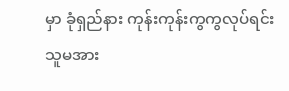မှာ ခုံရှည်နား ကုန်းကုန်းကွကွလုပ်ရင်း သူမအား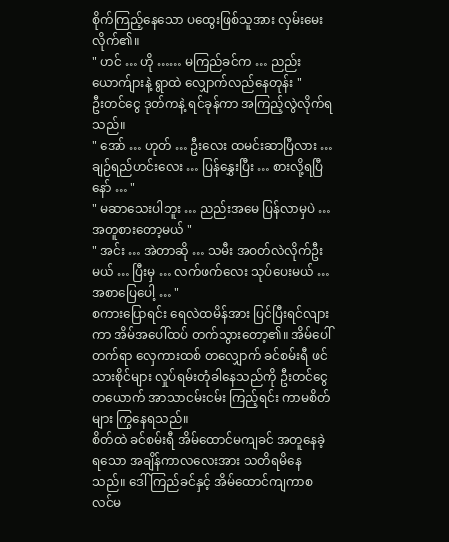စိုက်ကြည့်နေသော ပထွေးဖြစ်သူအား လှမ်းမေးလိုက်၏။
" ဟင် … ဟို …… မကြည်ခင်က … ညည်းယောက်ျားနဲ့ ရွာထဲ လျှောက်လည်နေတုန်း "
ဦးတင်ငွေ ဒုတ်ကနဲ့ ရင်ခုန်ကာ အကြည့်လွဲလိုက်ရသည်။
" အော် … ဟုတ် … ဦးလေး ထမင်းဆာပြီလား … ချဉ်ရည်ဟင်းလေး … ပြန်နွှေးပြီး … စားလို့ရပြီနော် … "
" မဆာသေးပါဘူး … ညည်းအမေ ပြန်လာမှပဲ … အတူစားတော့မယ် "
" အင်း … အဲတာဆို … သမီး အဝတ်လဲလိုက်ဦးမယ် … ပြီးမှ … လက်ဖက်လေး သုပ်ပေးမယ် … အစာပြေပေါ့ … "
စကားပြောရင်း ရေလဲထမိန်အား ပြင်ပြီးရင်လျားကာ အိမ်အပေါ်ထပ် တက်သွားတော့၏။ အိမ်ပေါ်တက်ရာ လှေကားထစ် တလျှောက် ခင်စမ်းရီ ဖင်သားစိုင်များ လှုပ်ရမ်းတုံခါနေသည်ကို ဦးတင်ငွေ တယောက် အာသာငမ်းငမ်း ကြည့်ရင်း ကာမစိတ်များ ကြွနေရသည်။
စိတ်ထဲ ခင်စမ်းရီ အိမ်ထောင်မကျခင် အတူနေခဲ့ရသော အချိန်ကာလလေးအား သတိရမိနေသည်။ ဒေါ်ကြည်ခင်နှင့် အိမ်ထောင်ကျကာစ လင်မ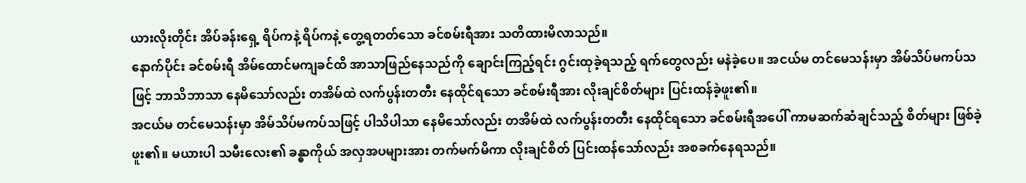ယားလိုးတိုင်း အိပ်ခန်းရှေ့ ရိပ်ကနဲ့ ရိပ်ကနဲ့ တွေ့ရတတ်သော ခင်စမ်းရီအား သတိထားမိလာသည်။
နောက်ပိုင်း ခင်စမ်းရီ အိမ်ထောင်မကျခင်ထိ အာသာဖြည်နေသည်ကို ချောင်းကြည့်ရင်း ဂွင်းထုခဲ့ရသည့် ရက်တွေလည်း မနဲခဲ့ပေ။ အငယ်မ တင်မေသန်းမှာ အိမ်သိပ်မကပ်သဖြင့် ဘာသိဘာသာ နေမိသော်လည်း တအိမ်ထဲ လက်ပွန်းတတီး နေထိုင်ရသော ခင်စမ်းရီအား လိုးချင်စိတ်များ ပြင်းထန်ခဲ့ဖူး၏။
အငယ်မ တင်မေသန်းမှာ အိမ်သိပ်မကပ်သဖြင့် ပါသိပါသာ နေမိသော်လည်း တအိမ်ထဲ လက်ပွန်းတတီး နေထိုင်ရသော ခင်စမ်းရီအပေါ် ကာမဆက်ဆံချင်သည့် စိတ်များ ဖြစ်ခဲ့ဖူး၏။ မယားပါ သမီးလေး၏ ခန္ဓာကိုယ် အလှအပများအား တက်မက်မိကာ လိုးချင်စိတ် ပြင်းထန်သော်လည်း အစခက်နေရသည်။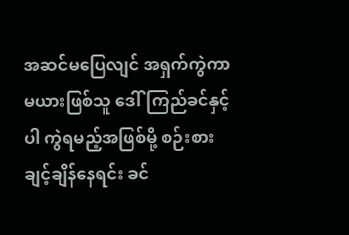အဆင်မပြေလျင် အရှက်ကွဲကာ မယားဖြစ်သူ ဒေါ်ကြည်ခင်နှင့်ပါ ကွဲရမည့်အဖြစ်မို့ စဉ်းစားချင့်ချိန်နေရင်း ခင်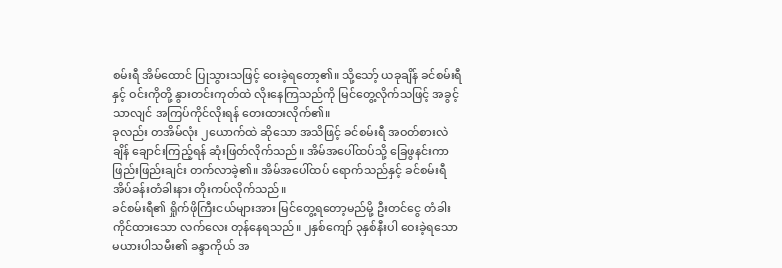စမ်းရီ အိမ်ထောင် ပြုသွားသဖြင့် ဝေးခဲ့ရတော့၏။ သို့သော့် ယခုချိန် ခင်စမ်းရီနှင့် ဝင်းကိုတို့ နွားတင်းကုတ်ထဲ လိုးနေကြသည်ကို မြင်တွေ့လိုက်သဖြင့် အခွင့်သာလျင် အကြပ်ကိုင်လိုးရန် တေးထားလိုက်၏။
ခုလည်း တအိမ်လုံး ၂ယောက်ထဲ ဆိုသော အသိဖြင့် ခင်စမ်းရီ အဝတ်စားလဲချိန် ချောင်းကြည့်ရန် ဆုံးဖြတ်လိုက်သည်။ အိမ်အပေါ်ထပ်သို့ ခြေဖွနင်းကာ ဖြည်းဖြည်းချင်း တက်လာခဲ့၏။ အိမ်အပေါ်ထပ် ရောက်သည်နှင့် ခင်စမ်းရီ အိပ်ခန်းတံခါးနား တိုးကပ်လိုက်သည်။
ခင်စမ်းရီ၏ ရှိုက်ဖိုကြီးငယ်များအား မြင်တွေ့ရတော့မည်မို့ ဦးတင်ငွေ တံခါးကိုင်ထားသော လက်လေး တုန်နေရသည်။ ၂နှစ်ကျော် ၃နှစ်နီးပါ ဝေးခဲ့ရသော မယားပါသမီး၏ ခန္ဒာကိုယ် အ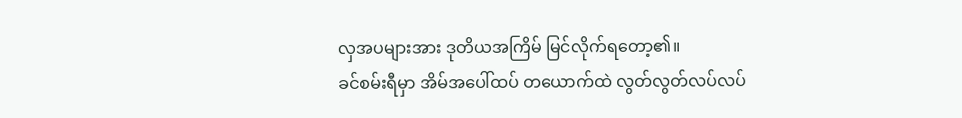လှအပများအား ဒုတိယအကြိမ် မြင်လိုက်ရတော့၏။
ခင်စမ်းရီမှာ အိမ်အပေါ်ထပ် တယောက်ထဲ လွတ်လွတ်လပ်လပ်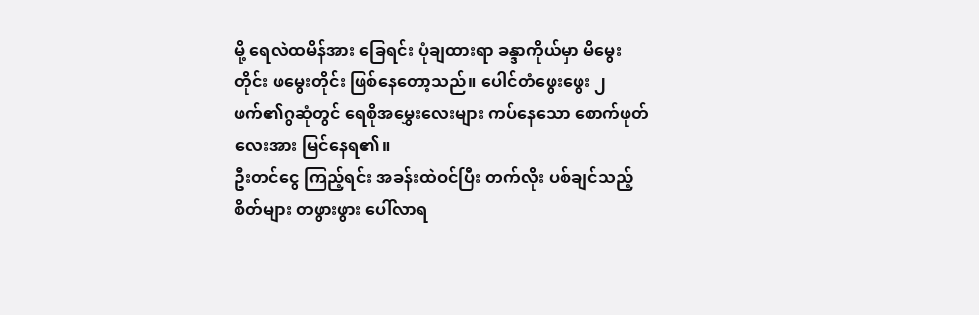မို့ ရေလဲထမိန်အား ခြေရင်း ပုံချထားရာ ခန္ဒာကိုယ်မှာ မိမွေးတိုင်း ဖမွေးတိုင်း ဖြစ်နေတော့သည်။ ပေါင်တံဖွေးဖွေး ၂ဖက်၏ဂွဆုံတွင် ရေစိုအမွှေးလေးများ ကပ်နေသော စောက်ဖုတ်လေးအား မြင်နေရ၏။
ဦးတင်ငွေ ကြည့်ရင်း အခန်းထဲဝင်ပြီး တက်လိုး ပစ်ချင်သည့် စိတ်များ တဖွားဖွား ပေါ်လာရ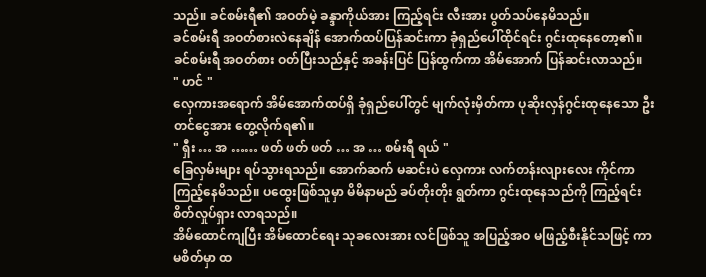သည်။ ခင်စမ်းရီ၏ အဝတ်မဲ့ ခန္ဒာကိုယ်အား ကြည့်ရင်း လီးအား ပွတ်သပ်နေမိသည်။
ခင်စမ်းရီ အဝတ်စားလဲနေချိန် အောက်ထပ်ပြန်ဆင်းကာ ခုံရှည်ပေါ်ထိုင်ရင်း ဂွင်းထုနေတော့၏။ ခင်စမ်းရီ အဝတ်စား ဝတ်ပြီးသည်နှင့် အခန်းပြင် ပြန်ထွက်ကာ အိမ်အောက် ပြန်ဆင်းလာသည်။
" ဟင် "
လှေကားအရောက် အိမ်အောက်ထပ်ရှိ ခုံရှည်ပေါ်တွင် မျက်လုံးမှိတ်ကာ ပုဆိုးလှန်ဂွင်းထုနေသော ဦးတင်ငွေအား တွေ့လိုက်ရ၏။
" ရှီး … အ …… ဖတ် ဖတ် ဖတ် … အ … စမ်းရီ ရယ် "
ခြေလှမ်းများ ရပ်သွားရသည်။ အောက်ဆက် မဆင်းပဲ လှေကား လက်တန်းလျားလေး ကိုင်ကာ ကြည့်နေမိသည်။ ပထွေးဖြစ်သူမှာ မိမိနာမည် ခပ်တိုးတိုး ရွတ်ကာ ဂွင်းထုနေသည်ကို ကြည့်ရင်း စိတ်လှုပ်ရှား လာရသည်။
အိမ်ထောင်ကျပြီး အိမ်ထောင်ရေး သုခလေးအား လင်ဖြစ်သူ အပြည့်အဝ မဖြည့်စီးနိုင်သဖြင့် ကာမစိတ်မှာ ထ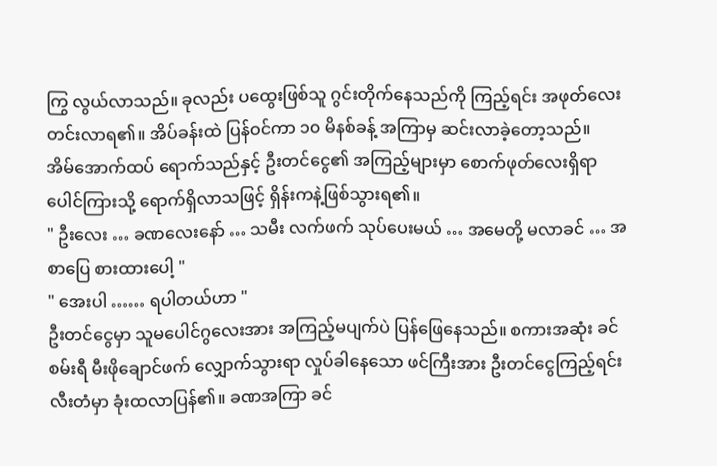ကြွ လွယ်လာသည်။ ခုလည်း ပထွေးဖြစ်သူ ဂွင်းတိုက်နေသည်ကို ကြည့်ရင်း အဖုတ်လေး တင်းလာရ၏။ အိပ်ခန်းထဲ ပြန်ဝင်ကာ ၁၀ မိနစ်ခန့် အကြာမှ ဆင်းလာခဲ့တော့သည်။
အိမ်အောက်ထပ် ရောက်သည်နှင့် ဦးတင်ငွေ၏ အကြည့်များမှာ စောက်ဖုတ်လေးရှိရာ ပေါင်ကြားသို့ ရောက်ရှိလာသဖြင့် ရှိန်းကနဲ့ဖြစ်သွားရ၏။
" ဦးလေး … ခဏလေးနော် … သမီး လက်ဖက် သုပ်ပေးမယ် … အမေတို့ မလာခင် … အစာပြေ စားထားပေါ့ "
" အေးပါ …… ရပါတယ်ဟာ "
ဦးတင်ငွေမှာ သူမပေါင်ဂွလေးအား အကြည့်မပျက်ပဲ ပြန်ဖြေနေသည်။ စကားအဆုံး ခင်စမ်းရီ မီးဖိုချောင်ဖက် လျှောက်သွားရာ လှုပ်ခါနေသော ဖင်ကြီးအား ဦးတင်ငွေကြည့်ရင်း လီးတံမှာ ခုံးထလာပြန်၏။ ခဏအကြာ ခင်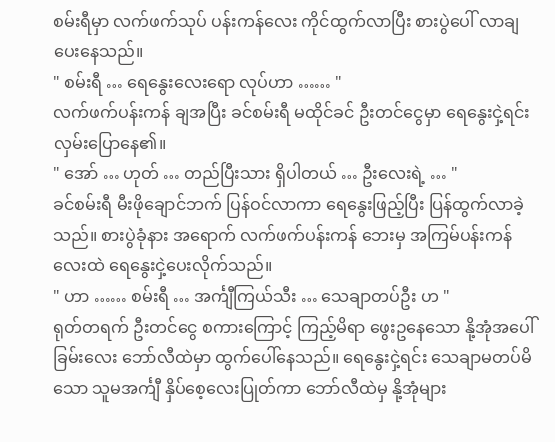စမ်းရီမှာ လက်ဖက်သုပ် ပန်းကန်လေး ကိုင်ထွက်လာပြီး စားပွဲပေါ် လာချပေးနေသည်။
" စမ်းရီ … ရေနွေးလေးရော လုပ်ဟာ …… "
လက်ဖက်ပန်းကန် ချအပြီး ခင်စမ်းရီ မထိုင်ခင် ဦးတင်ငွေမှာ ရေနွေးငှဲ့ရင်း လှမ်းပြောနေ၏။
" အော် … ဟုတ် … တည်ပြီးသား ရှိပါတယ် … ဦးလေးရဲ့ … "
ခင်စမ်းရီ မီးဖိုချောင်ဘက် ပြန်ဝင်လာကာ ရေနွေးဖြည့်ပြီး ပြန်ထွက်လာခဲ့သည်။ စားပွဲခုံနား အရောက် လက်ဖက်ပန်းကန် ဘေးမှ အကြမ်ပန်းကန်လေးထဲ ရေနွေးငှဲ့ပေးလိုက်သည်။
" ဟာ …… စမ်းရီ … အင်္ကျီကြယ်သီး … သေချာတပ်ဦး ဟ "
ရုတ်တရက် ဦးတင်ငွေ စကားကြောင့် ကြည့်မိရာ ဖွေးဥနေသော နို့အုံအပေါ်ခြမ်းလေး ဘော်လီထဲမှာ ထွက်ပေါ်နေသည်။ ရေနွေးငှဲ့ရင်း သေချာမတပ်မိသော သူမအင်္ကျီ နှိပ်စေ့လေးပြုတ်ကာ ဘော်လီထဲမှ နို့အုံများ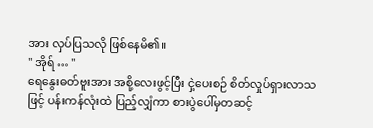အား လှပ်ပြသလို ဖြစ်နေမိ၏။
" အိုရ် … "
ရေနွေးဓတ်ဗူးအား အစို့လေးဖွင့်ပြီး ငှဲ့ပေးစဉ် စိတ်လှုပ်ရှားလာသဖြင့် ပန်းကန်လုံးထဲ ပြည့်လျှံကာ စားပွဲပေါ်မှတဆင့်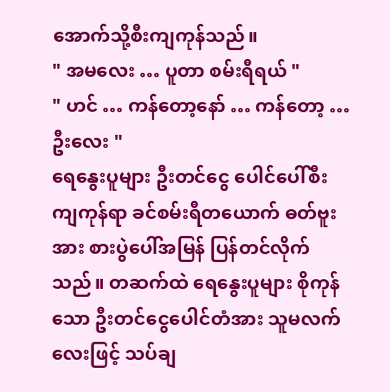အောက်သို့စီးကျကုန်သည်။
" အမလေး … ပူတာ စမ်းရီရယ် "
" ဟင် … ကန်တော့နော် … ကန်တော့ … ဦးလေး "
ရေနွေးပူများ ဦးတင်ငွေ ပေါင်ပေါ်စီးကျကုန်ရာ ခင်စမ်းရီတယောက် ဓတ်ဗူးအား စားပွဲပေါ်အမြန် ပြန်တင်လိုက်သည်။ တဆက်ထဲ ရေနွေးပူများ စိုကုန်သော ဦးတင်ငွေပေါင်တံအား သူမလက်လေးဖြင့် သပ်ချ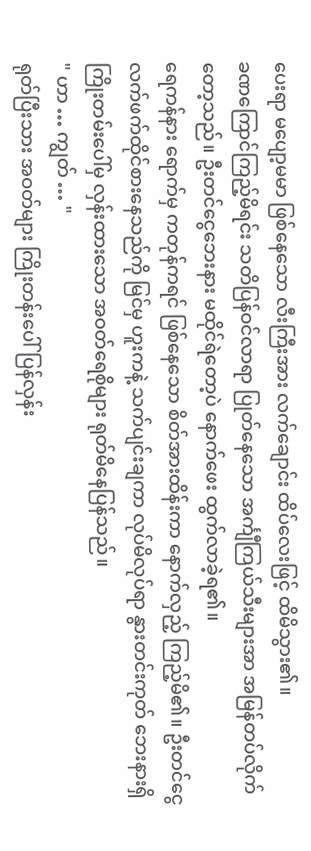ပေးရာ မပျော့မမာ ဖြစ်နေသော လီးကြီးအား လက်ချောင်း ထိပ်လေးဖြင့် ထိမိသွား၏။
ခဏကြောင်ကြည့်မိရင်း သတိပြန်ဝင်လာရာ ပြုတ်နေသော အင်္ကျီကြယ်သီးများအာ အမြန်တပ်လိုက်တော့သည်။ ဦးတင်ငွေဘေးနား မထိုင်ရဲတော့ပဲ နောက်ဖေး ထွက်လာခဲ့ရ၏။
ရေကန်နား ရောက်မှ ကတုန်ကရင် ဖြစ်နေသော စိတ်အားထိန်းကာ နောက်လှည့် ကြည့်မိ၏။ ဦးတင်ငွေ လက်ဖက်ထိုင်စားနေသည်ကို မြင်မှ ဟူးကနဲ့ သက်ပျင်းချကာ လုပ်မိလုပ်ရာ နွားတင်းကုတ် ဘေးနားရှိ ကြိုးတမ်းပေါ်မှ လှန်းထားသော အဝတ်ရေစိုများ ရုတ်မိနေပြန်သည်။
" ဟာ … ကျွတ် … "
ရုတ်ပြီးသား အဝတ်များ ကြိုးတန်းပေါ် ပြန်လှန်း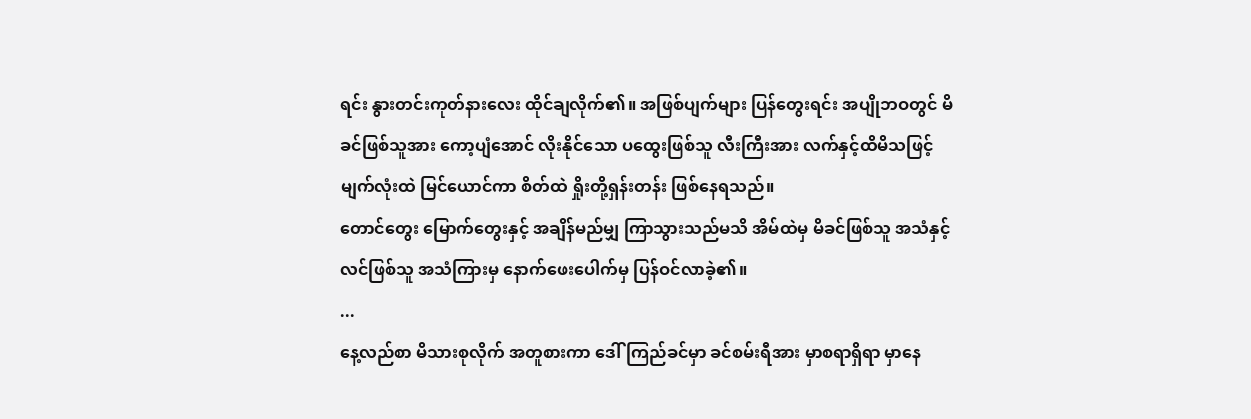ရင်း နွားတင်းကုတ်နားလေး ထိုင်ချလိုက်၏။ အဖြစ်ပျက်များ ပြန်တွေးရင်း အပျိုဘဝတွင် မိခင်ဖြစ်သူအား ကော့ပျံအောင် လိုးနိုင်သော ပထွေးဖြစ်သူ လီးကြီးအား လက်နှင့်ထိမိသဖြင့် မျက်လုံးထဲ မြင်ယောင်ကာ စိတ်ထဲ ရှိုးတို့ရှန်းတန်း ဖြစ်နေရသည်။
တောင်တွေး မြောက်တွေးနှင့် အချိန်မည်မျှ ကြာသွားသည်မသိ အိမ်ထဲမှ မိခင်ဖြစ်သူ အသံနှင့် လင်ဖြစ်သူ အသံကြားမှ နောက်ဖေးပေါက်မှ ပြန်ဝင်လာခဲ့၏။
...
နေ့လည်စာ မိသားစုလိုက် အတူစားကာ ဒေါ်ကြည်ခင်မှာ ခင်စမ်းရီအား မှာစရာရှိရာ မှာနေ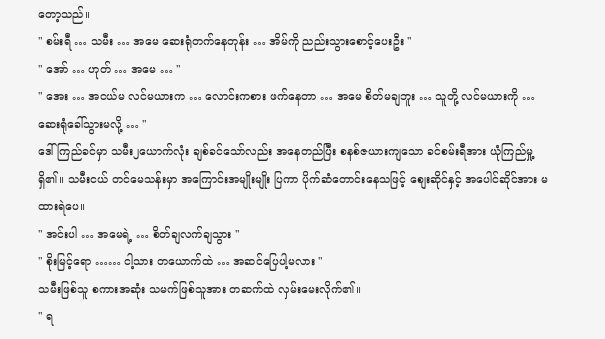တော့သည်။
" စမ်းရီ … သမီး … အမေ ဆေးရုံတက်နေတုန်း … အိမ်ကို ညည်းသွားစောင့်ပေးဦး "
" အော် … ဟုတ် … အမေ … "
" အေး … အငယ်မ လင်မယားက … လောင်းကစား ဖက်နေတာ … အမေ စိတ်မချဘူး … သူတို့ လင်မယားကို … ဆေးရုံခေါ်သွားမလို့ … "
ဒေါ်ကြည်ခင်မှာ သမီး၂ယောက်လုံး ချစ်ခင်သော်လည်း အနေတည်ပြီး စနစ်ဇယားကျသော ခင်စမ်းရီအား ယုံကြည်မှု့ရှိ၏။ သမီးငယ် တင်မေသန်းမှာ အကြောင်းအမျိုးမျိုး ပြကာ ပိုက်ဆံတောင်းနေသဖြင့် စျေးဆိုင်နှင့် အပေါင်ဆိုင်အား မထားရဲပေ။
" အင်းပါ … အမေရဲ့ … စိတ်ချလက်ချသွား "
" စိုးမြင့်ရော …… ငါ့သား တယောက်ထဲ … အဆင်ပြေပါ့မလား "
သမီးဖြစ်သူ စကားအဆုံး သမက်ဖြစ်သူအား တဆက်ထဲ လှမ်းမေးလိုက်၏။
" ရ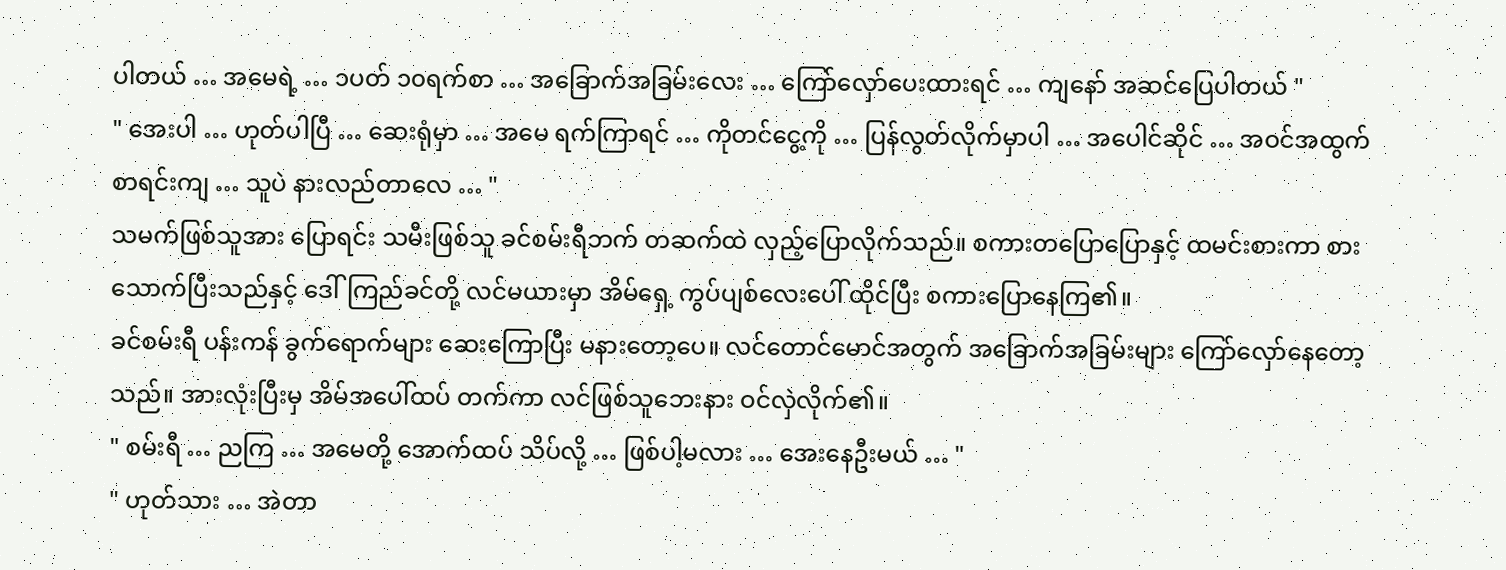ပါတယ် … အမေရဲ့ … ၁ပတ် ၁၀ရက်စာ … အခြောက်အခြမ်းလေး … ကြော်လှော်ပေးထားရင် … ကျနော် အဆင်ပြေပါတယ် "
" အေးပါ … ဟုတ်ပါပြီ … ဆေးရုံမှာ … အမေ ရက်ကြာရင် … ကိုတင်ငွေ့ကို … ပြန်လွတ်လိုက်မှာပါ … အပေါင်ဆိုင် … အဝင်အထွက် စာရင်းကျ … သူပဲ နားလည်တာလေ … "
သမက်ဖြစ်သူအား ပြောရင်း သမီးဖြစ်သူ ခင်စမ်းရီဘက် တဆက်ထဲ လှည့်ပြောလိုက်သည်။ စကားတပြောပြောနှင့် ထမင်းစားကာ စားသောက်ပြီးသည်နှင့် ဒေါ်ကြည်ခင်တို့ လင်မယားမှာ အိမ်ရှေ့ ကွပ်ပျစ်လေးပေါ် ထိုင်ပြီး စကားပြောနေကြ၏။
ခင်စမ်းရီ ပန်းကန် ခွက်ရောက်များ ဆေးကြောပြီး မနားတော့ပေ။ လင်တောင်မောင်အတွက် အခြောက်အခြမ်းများ ကြော်လှော်နေတော့သည်။ အားလုံးပြီးမှ အိမ်အပေါ်ထပ် တက်ကာ လင်ဖြစ်သူဘေးနား ဝင်လှဲလိုက်၏။
" စမ်းရီ … ညကြ … အမေတို့ အောက်ထပ် သိပ်လို့ … ဖြစ်ပါ့မလား … အေးနေဦးမယ် … "
" ဟုတ်သား … အဲတာ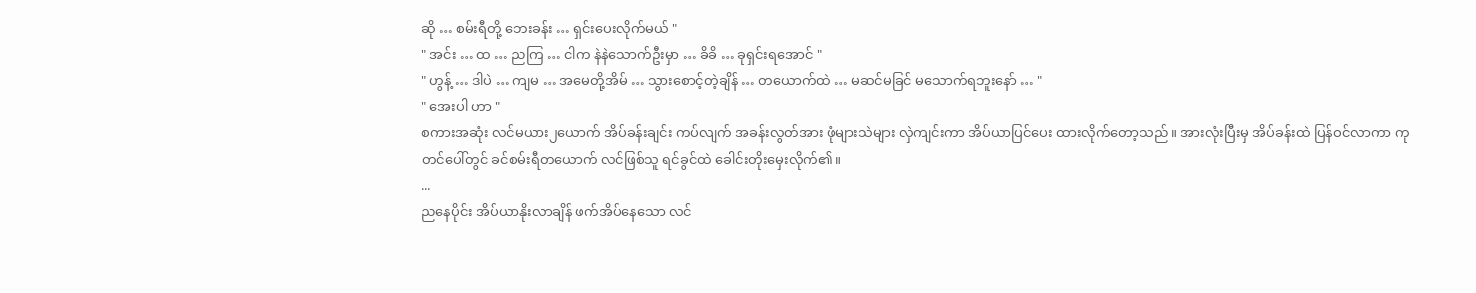ဆို … စမ်းရီတို့ ဘေးခန်း … ရှင်းပေးလိုက်မယ် "
" အင်း … ထ … ညကြ … ငါက နဲနဲသောက်ဦးမှာ … ခိခိ … ခုရှင်းရအောင် "
" ဟွန့် … ဒါပဲ … ကျမ … အမေတို့အိမ် … သွားစောင့်တဲ့ချိန် … တယောက်ထဲ … မဆင်မခြင် မသောက်ရဘူးနော် … "
" အေးပါ ဟာ "
စကားအဆုံး လင်မယား၂ယောက် အိပ်ခန်းချင်း ကပ်လျက် အခန်းလွတ်အား ဖုံများသဲများ လှဲကျင်းကာ အိပ်ယာပြင်ပေး ထားလိုက်တော့သည်။ အားလုံးပြီးမှ အိပ်ခန်းထဲ ပြန်ဝင်လာကာ ကုတင်ပေါ်တွင် ခင်စမ်းရီတယောက် လင်ဖြစ်သူ ရင်ခွင်ထဲ ခေါင်းတိုးမှေးလိုက်၏။
...
ညနေပိုင်း အိပ်ယာနိုးလာချိန် ဖက်အိပ်နေသော လင်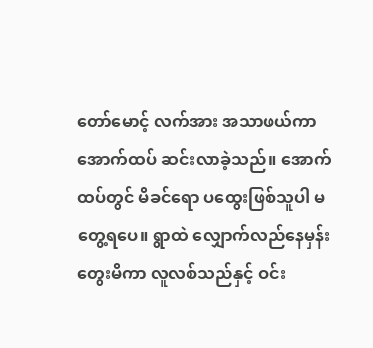တော်မောင့် လက်အား အသာဖယ်ကာ အောက်ထပ် ဆင်းလာခဲ့သည်။ အောက်ထပ်တွင် မိခင်ရော ပထွေးဖြစ်သူပါ မတွေ့ရပေ။ ရွာထဲ လျှောက်လည်နေမှန်း တွေးမိကာ လူလစ်သည်နှင့် ဝင်း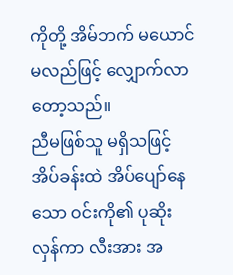ကိုတို့ အိမ်ဘက် မယောင်မလည်ဖြင့် လျှောက်လာတော့သည်။
ညီမဖြစ်သူ မရှိသဖြင့် အိပ်ခန်းထဲ အိပ်ပျော်နေသော ဝင်းကို၏ ပုဆိုးလှန်ကာ လီးအား အ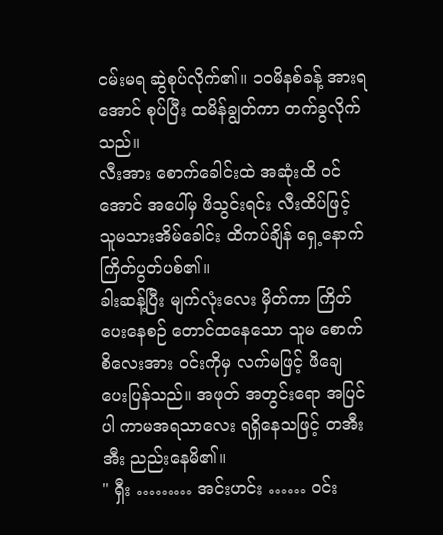ငမ်းမရ ဆွဲစုပ်လိုက်၏။ ၁၀မိနစ်ခန့် အားရအောင် စုပ်ပြီး ထမိန်ချွတ်ကာ တက်ခွလိုက်သည်။
လီးအား စောက်ခေါင်းထဲ အဆုံးထိ ဝင်အောင် အပေါ်မှ ဖိသွင်းရင်း လီးထိပ်ဖြင့် သူမသားအိမ်ခေါင်း ထိကပ်ချိန် ရှေ့နောက် ကြိတ်ပွတ်ပစ်၏။
ခါးဆန့်ပြီး မျက်လုံးလေး မှိတ်ကာ ကြိတ်ပေးနေစဉ် တောင်ထနေသော သူမ စောက်စိလေးအား ဝင်းကိုမှ လက်မဖြင့် ဖိချေ ပေးပြန်သည်။ အဖုတ် အတွင်းရော အပြင်ပါ ကာမအရသာလေး ရရှိနေသဖြင့် တအီးအီး ညည်းနေမိ၏။
" ရှီး ……… အင်းဟင်း …… ဝင်း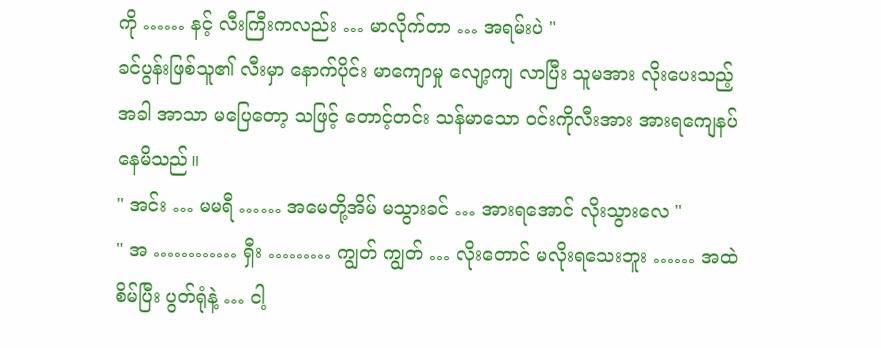ကို …… နင့် လီးကြီးကလည်း … မာလိုက်တာ … အရမ်းပဲ "
ခင်ပွန်းဖြစ်သူ၏ လီးမှာ နောက်ပိုင်း မာကျောမှု လျော့ကျ လာပြီး သူမအား လိုးပေးသည့်အခါ အာသာ မပြေတော့ သဖြင့် တောင့်တင်း သန်မာသော ဝင်းကိုလီးအား အားရကျေနပ် နေမိသည်။
" အင်း … မမရီ …… အမေတို့အိမ် မသွားခင် … အားရအောင် လိုးသွားလေ "
" အ ………… ရှီး ……… ကျွတ် ကျွတ် … လိုးတောင် မလိုးရသေးဘူး …… အထဲစိမ်ပြီး ပွတ်ရုံနဲ့ … ငါ့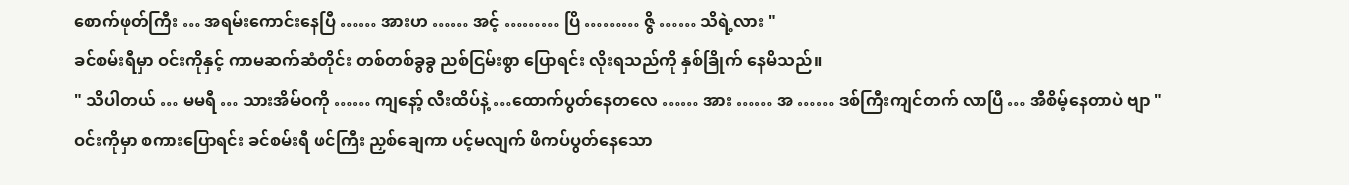စောက်ဖုတ်ကြီး … အရမ်းကောင်းနေပြီ …… အားဟ …… အင့် ……… ပြိ ……… ဇွိ …… သိရဲ့လား "
ခင်စမ်းရီမှာ ဝင်းကိုနှင့် ကာမဆက်ဆံတိုင်း တစ်တစ်ခွခွ ညစ်ငြမ်းစွာ ပြောရင်း လိုးရသည်ကို နှစ်ခြိုက် နေမိသည်။
" သိပါတယ် … မမရီ … သားအိမ်ဝကို …… ကျနော့် လီးထိပ်နဲ့ …ထောက်ပွတ်နေတလေ …… အား …… အ …… ဒစ်ကြီးကျင်တက် လာပြီ … အီစိမ့်နေတာပဲ ဗျာ "
ဝင်းကိုမှာ စကားပြောရင်း ခင်စမ်းရီ ဖင်ကြီး ညှစ်ချေကာ ပင့်မလျက် ဖိကပ်ပွတ်နေသော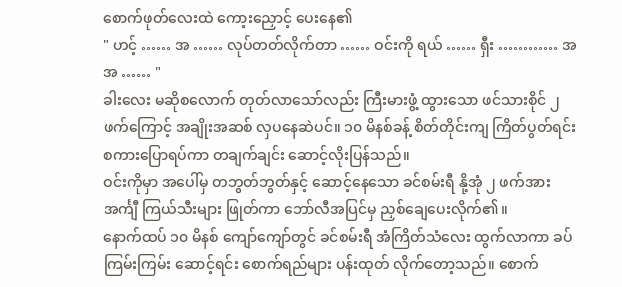စောက်ဖုတ်လေးထဲ ကော့းညှောင့် ပေးနေ၏
" ဟင့် …… အ …… လုပ်တတ်လိုက်တာ …… ဝင်းကို ရယ် …… ရှီး ………… အ အ …… "
ခါးလေး မဆိုစလောက် တုတ်လာသော်လည်း ကြီးမားဖွံ့ ထွားသော ဖင်သားစိုင် ၂ ဖက်ကြောင့် အချိုးအဆစ် လှပနေဆဲပင်။ ၁၀ မိနစ်ခန့် စိတ်တိုင်းကျ ကြိတ်ပွတ်ရင်း စကားပြောရပ်ကာ တချက်ချင်း ဆောင့်လိုးပြန်သည်။
ဝင်းကိုမှာ အပေါ်မှ တဘွတ်ဘွတ်နှင့် ဆောင့်နေသော ခင်စမ်းရီ နို့အုံ ၂ ဖက်အား အင်္ကျီ ကြယ်သီးများ ဖြုတ်ကာ ဘော်လီအပြင်မှ ညှစ်ချေပေးလိုက်၏။
နောက်ထပ် ၁၀ မိနစ် ကျော်ကျော်တွင် ခင်စမ်းရီ အံကြိတ်သံလေး ထွက်လာကာ ခပ်ကြမ်းကြမ်း ဆောင့်ရင်း စောက်ရည်များ ပန်းထုတ် လိုက်တော့သည်။ စောက်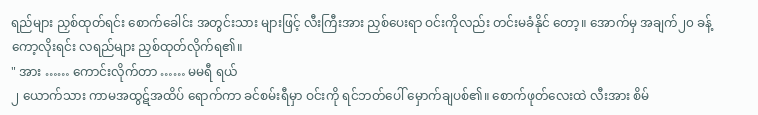ရည်များ ညှစ်ထုတ်ရင်း စောက်ခေါင်း အတွင်းသား များဖြင့် လီးကြီးအား ညှစ်ပေးရာ ဝင်းကိုလည်း တင်းမခံနိုင် တော့။ အောက်မှ အချက်၂၀ ခန့် ကော့လိုးရင်း လရည်များ ညှစ်ထုတ်လိုက်ရ၏။
" အား …… ကောင်းလိုက်တာ …… မမရီ ရယ်
၂ ယောက်သား ကာမအထွဋ်အထိပ် ရောက်ကာ ခင်စမ်းရီမှာ ဝင်းကို ရင်ဘတ်ပေါ် မှောက်ချပစ်၏။ စောက်ဖုတ်လေးထဲ လီးအား စိမ်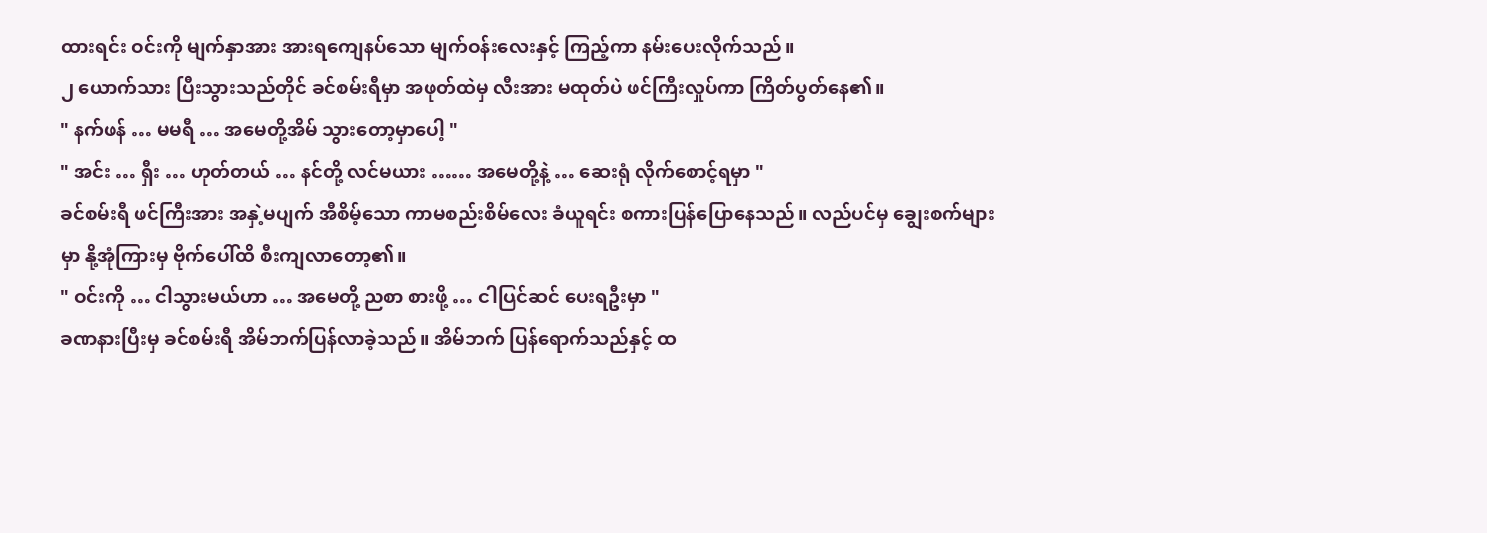ထားရင်း ဝင်းကို မျက်နှာအား အားရကျေနပ်သော မျက်ဝန်းလေးနှင့် ကြည့်ကာ နမ်းပေးလိုက်သည်။
၂ ယောက်သား ပြီးသွားသည်တိုင် ခင်စမ်းရီမှာ အဖုတ်ထဲမှ လီးအား မထုတ်ပဲ ဖင်ကြီးလှုပ်ကာ ကြိတ်ပွတ်နေ၏။
" နက်ဖန် … မမရီ … အမေတို့အိမ် သွားတော့မှာပေါ့ "
" အင်း … ရှီး … ဟုတ်တယ် … နင်တို့ လင်မယား …… အမေတို့နဲ့ … ဆေးရုံ လိုက်စောင့်ရမှာ "
ခင်စမ်းရီ ဖင်ကြီးအား အနှဲ့မပျက် အီစိမ့်သော ကာမစည်းစိမ်လေး ခံယူရင်း စကားပြန်ပြောနေသည်။ လည်ပင်မှ ချွေးစက်များမှာ နို့အုံကြားမှ ဗိုက်ပေါ်ထိ စီးကျလာတော့၏။
" ဝင်းကို … ငါသွားမယ်ဟာ … အမေတို့ ညစာ စားဖို့ … ငါပြင်ဆင် ပေးရဦးမှာ "
ခဏနားပြီးမှ ခင်စမ်းရီ အိမ်ဘက်ပြန်လာခဲ့သည်။ အိမ်ဘက် ပြန်ရောက်သည်နှင့် ထ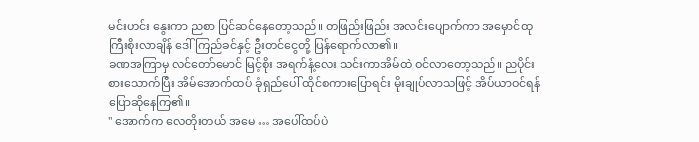မင်းဟင်း နွေးကာ ညစာ ပြင်ဆင်နေတော့သည်။ တဖြည်းဖြည်း အလင်းပျောက်ကာ အမှောင်ထု ကြီးစိုးလာချိန် ဒေါ်ကြည်ခင်နှင့် ဦးတင်ငွေတို့ ပြန်ရောက်လာ၏။
ခဏအကြာမှ လင်တော်မောင် မြင့်စိုး အရက်နံ့လေး သင်းကာအိမ်ထဲ ဝင်လာတော့သည်။ ညပိုင်း စားသောက်ပြီး အိမ်အောက်ထပ် ခုံရှည်ပေါ် ထိုင်စကားပြောရင်း မိုးချုပ်လာသဖြင့် အိပ်ယာဝင်ရန် ပြောဆိုနေကြ၏။
" အောက်က လေတိုးတယ် အမေ … အပေါ်ထပ်ပဲ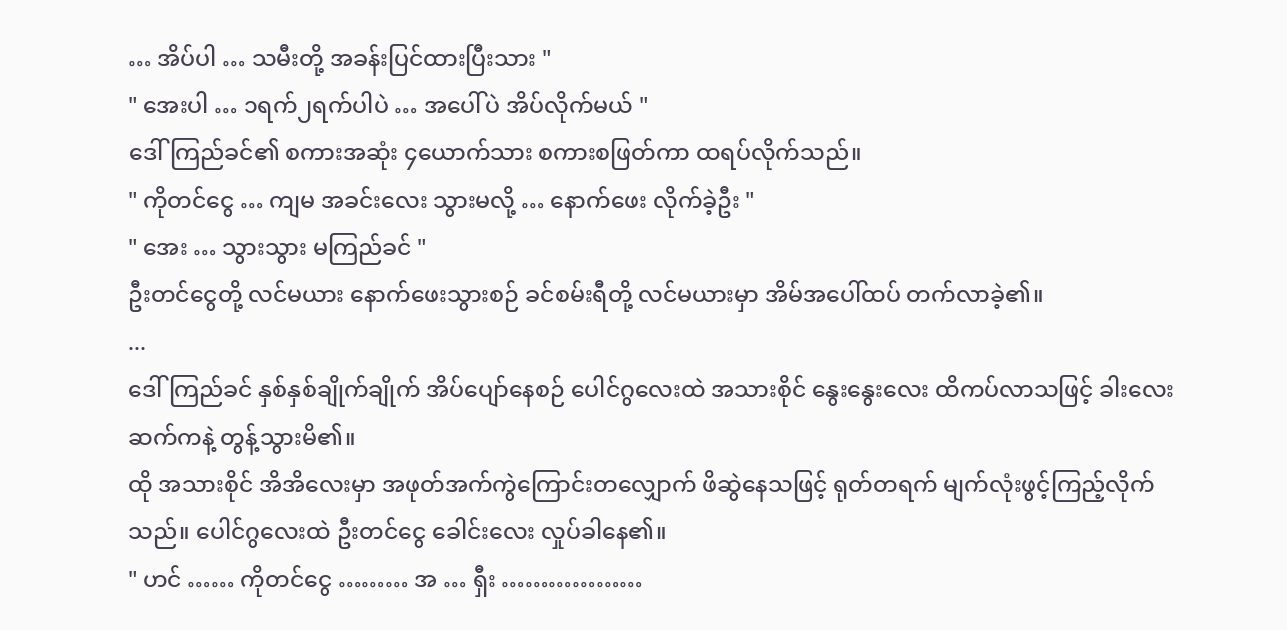… အိပ်ပါ … သမီးတို့ အခန်းပြင်ထားပြီးသား "
" အေးပါ … ၁ရက်၂ရက်ပါပဲ … အပေါ်ပဲ အိပ်လိုက်မယ် "
ဒေါ်ကြည်ခင်၏ စကားအဆုံး ၄ယောက်သား စကားစဖြတ်ကာ ထရပ်လိုက်သည်။
" ကိုတင်ငွေ … ကျမ အခင်းလေး သွားမလို့ … နောက်ဖေး လိုက်ခဲ့ဦး "
" အေး … သွားသွား မကြည်ခင် "
ဦးတင်ငွေတို့ လင်မယား နောက်ဖေးသွားစဉ် ခင်စမ်းရီတို့ လင်မယားမှာ အိမ်အပေါ်ထပ် တက်လာခဲ့၏။
...
ဒေါ်ကြည်ခင် နှစ်နှစ်ချိုက်ချိုက် အိပ်ပျော်နေစဉ် ပေါင်ဂွလေးထဲ အသားစိုင် နွေးနွေးလေး ထိကပ်လာသဖြင့် ခါးလေး ဆက်ကနဲ့ တွန့်သွားမိ၏။
ထို အသားစိုင် အိအိလေးမှာ အဖုတ်အက်ကွဲကြောင်းတလျှောက် ဖိဆွဲနေသဖြင့် ရုတ်တရက် မျက်လုံးဖွင့်ကြည့်လိုက်သည်။ ပေါင်ဂွလေးထဲ ဦးတင်ငွေ ခေါင်းလေး လှုပ်ခါနေ၏။
" ဟင် …… ကိုတင်ငွေ ……… အ … ရှီး ………………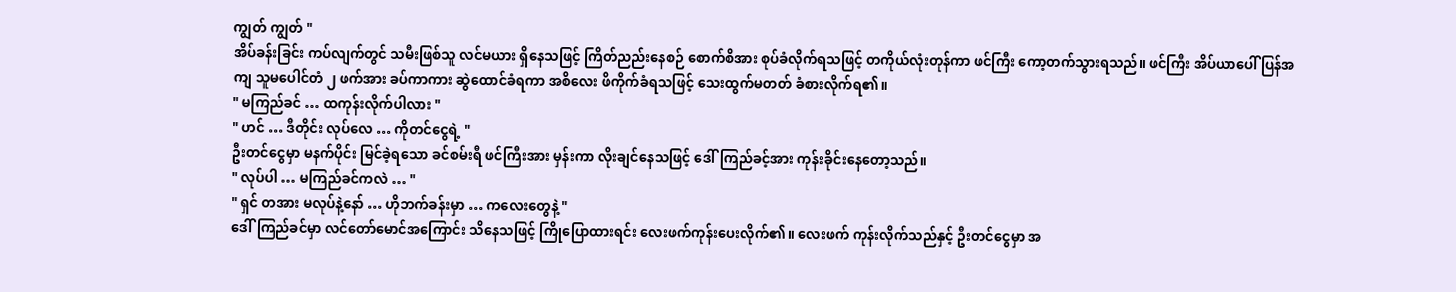ကျွတ် ကျွတ် "
အိပ်ခန်းခြင်း ကပ်လျက်တွင် သမီးဖြစ်သူ လင်မယား ရှိနေသဖြင့် ကြိတ်ညည်းနေစဉ် စောက်စိအား စုပ်ခံလိုက်ရသဖြင့် တကိုယ်လုံးတုန်ကာ ဖင်ကြီး ကော့တက်သွားရသည်။ ဖင်ကြီး အိပ်ယာပေါ် ပြန်အကျ သူမပေါင်တံ ၂ ဖက်အား ခပ်ကာကား ဆွဲထောင်ခံရကာ အစိလေး ဖိကိုက်ခံရသဖြင့် သေးထွက်မတတ် ခံစားလိုက်ရ၏။
" မကြည်ခင် … ထကုန်းလိုက်ပါလား "
" ဟင် … ဒီတိုင်း လုပ်လေ … ကိုတင်ငွေရဲ့ "
ဦးတင်ငွေမှာ မနက်ပိုင်း မြင်ခဲ့ရသော ခင်စမ်းရီ ဖင်ကြီးအား မှန်းကာ လိုးချင်နေသဖြင့် ဒေါ်ကြည်ခင့်အား ကုန်းခိုင်းနေတော့သည်။
" လုပ်ပါ … မကြည်ခင်ကလဲ … "
" ရှင် တအား မလုပ်နဲ့နော် … ဟိုဘက်ခန်းမှာ … ကလေးတွေနဲ့ "
ဒေါ်ကြည်ခင်မှာ လင်တော်မောင်အကြောင်း သိနေသဖြင့် ကြိုပြောထားရင်း လေးဖက်ကုန်းပေးလိုက်၏။ လေးဖက် ကုန်းလိုက်သည်နှင့် ဦးတင်ငွေမှာ အ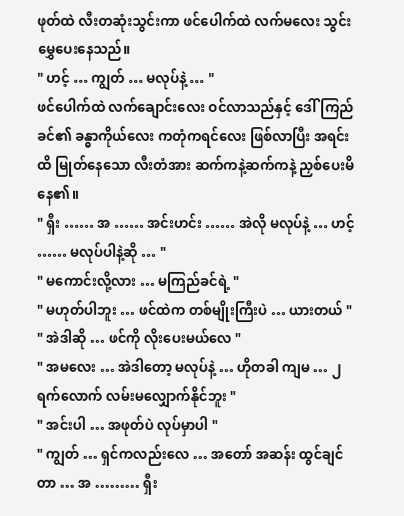ဖုတ်ထဲ လီးတဆုံးသွင်းကာ ဖင်ပေါက်ထဲ လက်မလေး သွင်းမွှေပေးနေသည်။
" ဟင့် … ကျွတ် … မလုပ်နဲ့ … "
ဖင်ပေါက်ထဲ လက်ချောင်းလေး ဝင်လာသည်နှင့် ဒေါ်ကြည်ခင်၏ ခန္ဓာကိုယ်လေး ကတုံကရင်လေး ဖြစ်လာပြီး အရင်းထိ မြုတ်နေသော လီးတံအား ဆက်ကနဲ့ဆက်ကနဲ့ ညှစ်ပေးမိနေ၏။
" ရှီး …… အ …… အင်းဟင်း …… အဲလို မလုပ်နဲ့ … ဟင့် …… မလုပ်ပါနဲ့ဆို … "
" မကောင်းလို့လား … မကြည်ခင်ရဲ့ "
" မဟုတ်ပါဘူး … ဖင်ထဲက တစ်မျိုးကြီးပဲ … ယားတယ် "
" အဲဒါဆို … ဖင်ကို လိုးပေးမယ်လေ "
" အမလေး … အဲဒါတော့ မလုပ်နဲ့ … ဟိုတခါ ကျမ … ၂ ရက်လောက် လမ်းမလျှောက်နိုင်ဘူး "
" အင်းပါ … အဖုတ်ပဲ လုပ်မှာပါ "
" ကျွတ် … ရှင်ကလည်းလေ … အတော် အဆန်း ထွင်ချင်တာ … အ ……… ရှီး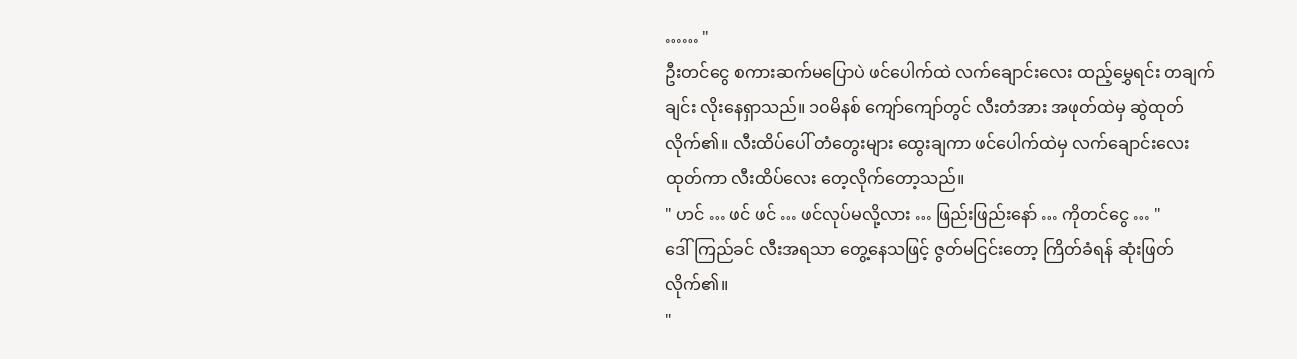…… "
ဦးတင်ငွေ စကားဆက်မပြောပဲ ဖင်ပေါက်ထဲ လက်ချောင်းလေး ထည့်မွှေရင်း တချက်ချင်း လိုးနေရှာသည်။ ၁၀မိနစ် ကျော်ကျော်တွင် လီးတံအား အဖုတ်ထဲမှ ဆွဲထုတ်လိုက်၏။ လီးထိပ်ပေါ် တံတွေးများ ထွေးချကာ ဖင်ပေါက်ထဲမှ လက်ချောင်းလေး ထုတ်ကာ လီးထိပ်လေး တေ့လိုက်တော့သည်။
" ဟင် … ဖင် ဖင် … ဖင်လုပ်မလို့လား … ဖြည်းဖြည်းနော် … ကိုတင်ငွေ … "
ဒေါ်ကြည်ခင် လီးအရသာ တွေ့နေသဖြင့် ဇွတ်မငြင်းတော့ ကြိတ်ခံရန် ဆုံးဖြတ်လိုက်၏။
"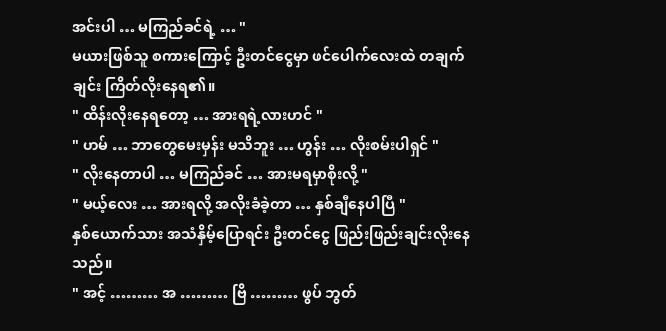အင်းပါ … မကြည်ခင်ရဲ့ … "
မယားဖြစ်သူ စကားကြောင့် ဦးတင်ငွေမှာ ဖင်ပေါက်လေးထဲ တချက်ချင်း ကြိတ်လိုးနေရ၏။
" ထိန်းလိုးနေရတော့ … အားရရဲ့လားဟင် "
" ဟမ် … ဘာတွေမေးမှန်း မသိဘူး … ဟွန်း … လိုးစမ်းပါရှင် "
" လိုးနေတာပါ … မကြည်ခင် … အားမရမှာစိုးလို့ "
" မယ့်လေး … အားရလို့ အလိုးခံခဲ့တာ … နှစ်ချီနေပါပြီ "
နှစ်ယောက်သား အသံနှိမ့်ပြောရင်း ဦးတင်ငွေ ဖြည်းဖြည်းချင်းလိုးနေသည်။
" အင့် ……… အ ……… ဗြိ ……… ဖွပ် ဘွတ်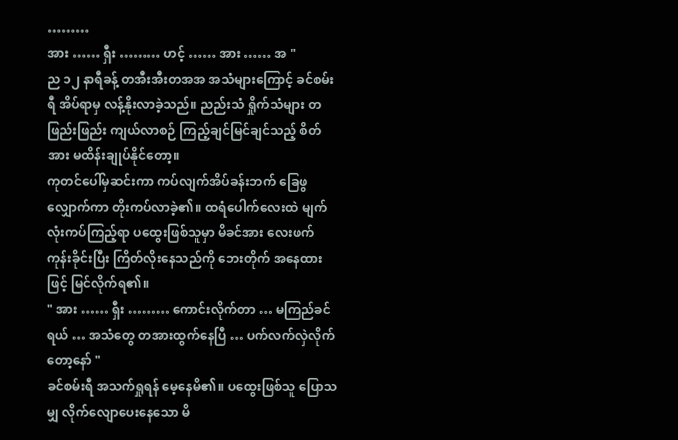………
အား …… ရှီး ……… ဟင့် …… အား …… အ "
ည ၁၂ နာရီခန့် တအီးအီးတအအ အသံများကြောင့် ခင်စမ်းရီ အိပ်ရာမှ လန့်နိုးလာခဲ့သည်။ ညည်းသံ ရှိုက်သံများ တဖြည်းဖြည်း ကျယ်လာစဉ် ကြည့်ချင်မြင်ချင်သည့် စိတ်အား မထိန်းချုပ်နိုင်တော့။
ကုတင်ပေါ်မှဆင်းကာ ကပ်လျက်အိပ်ခန်းဘက် ခြေဖွလျှောက်ကာ တိုးကပ်လာခဲ့၏။ ထရံပေါက်လေးထဲ မျက်လုံးကပ်ကြည့်ရာ ပထွေးဖြစ်သူမှာ မိခင်အား လေးဖက်ကုန်းခိုင်းပြီး ကြိတ်လိုးနေသည်ကို ဘေးတိုက် အနေထားဖြင့် မြင်လိုက်ရ၏။
" အား …… ရှီး ……… ကောင်းလိုက်တာ … မကြည်ခင်ရယ် … အသံတွေ တအားထွက်နေပြီ … ပက်လက်လှဲလိုက်တော့နော် "
ခင်စမ်းရီ အသက်ရှုရန် မေ့နေမိ၏။ ပထွေးဖြစ်သူ ပြောသမျှ လိုက်လျောပေးနေသော မိ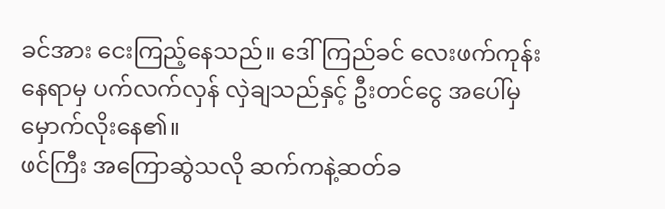ခင်အား ငေးကြည့်နေသည်။ ဒေါ်ကြည်ခင် လေးဖက်ကုန်းနေရာမှ ပက်လက်လှန် လှဲချသည်နှင့် ဦးတင်ငွေ အပေါ်မှ မှောက်လိုးနေ၏။
ဖင်ကြီး အကြောဆွဲသလို ဆက်ကနဲ့ဆတ်ခ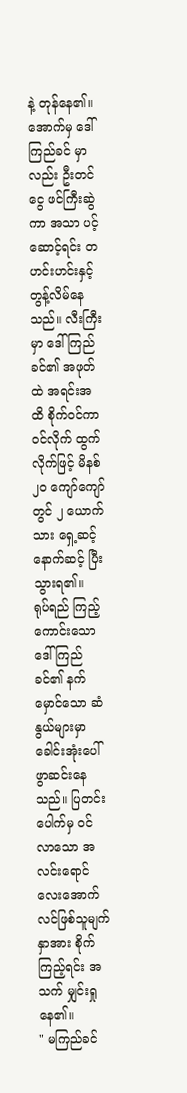နဲ့ တုန်နေ၏။ အောက်မှ ဒေါ်ကြည်ခင် မှာလည်း ဦးတင်ငွေ ဖင်ကြီးဆွဲကာ အသာ ပင့်ဆောင့်ရင်း တဟင်းဟင်းနှင့် တွန့်လိမ်နေသည်။ လီးကြီးမှာ ဒေါ်ကြည်ခင်၏ အဖုတ်ထဲ အရင်းအထိ စိုက်၀င်ကာ ဝင်လိုက် ထွက်လိုက်ဖြင့် မိနစ် ၂၀ ကျော်ကျော်တွင် ၂ ယောက်သား ရှေ့ဆင့်နောက်ဆင့် ပြီးသွားရ၏။
ရုပ်ရည် ကြည့်ကောင်းသော ဒေါ်ကြည်ခင်၏ နက်မှောင်သော ဆံနွယ်များမှာ ခေါင်းအုံးပေါ် ဖွာဆင်းနေသည်။ ပြတင်းပေါက်မှ ဝင်လာသော အလင်းရောင်လေးအောက် လင်ဖြစ်သူမျက်နှာအား စိုက်ကြည့်ရင်း အသက် မျှင်းရှုနေ၏။
" မကြည်ခင်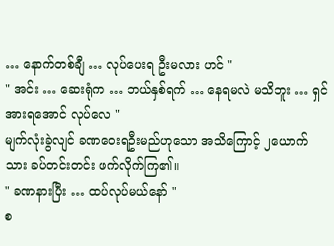… နောက်တစ်ချီ … လုပ်ပေးရ ဦးမလား ဟင် "
" အင်း … ဆေးရုံက … ဘယ်နှစ်ရက် … နေရမလဲ မသိဘူး … ရှင် အားရအောင် လုပ်လေ "
မျက်လုံးခွဲလျင် ခဏဝေးရဦးမည်ဟုသော အသိကြောင့် ၂ယောက်သား ခပ်တင်းတင်း ဖက်လိုက်ကြ၏။
" ခဏနားပြီး … ထပ်လုပ်မယ်နော် "
စ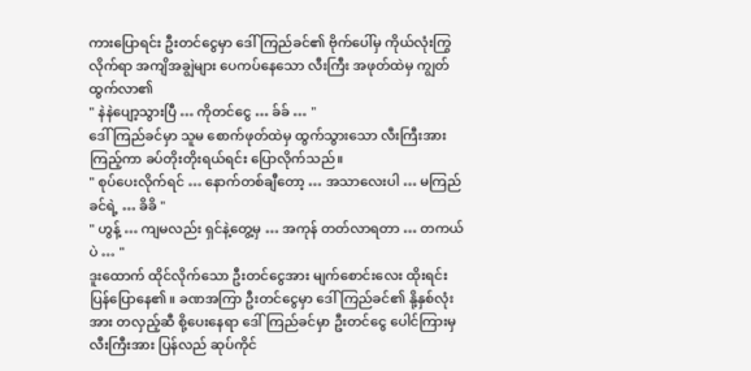ကားပြောရင်း ဦးတင်ငွေမှာ ဒေါ်ကြည်ခင်၏ ဗိုက်ပေါ်မှ ကိုယ်လုံးကြွလိုက်ရာ အကျိအချွဲများ ပေကပ်နေသော လီးကြီး အဖုတ်ထဲမှ ကျွတ်ထွက်လာ၏
" နဲနဲပျော့သွားပြီ … ကိုတင်ငွေ … ခ်ခ် … "
ဒေါ်ကြည်ခင်မှာ သူမ စောက်ဖုတ်ထဲမှ ထွက်သွားသော လီးကြီးအား ကြည့်ကာ ခပ်တိုးတိုးရယ်ရင်း ပြောလိုက်သည်။
" စုပ်ပေးလိုက်ရင် … နောက်တစ်ချီတော့ … အသာလေးပါ … မကြည်ခင်ရဲ့ … ခိခိ "
" ဟွန့် … ကျမလည်း ရှင်နဲ့တွေ့မှ … အကုန် တတ်လာရတာ … တကယ်ပဲ … "
ဒူးထောက် ထိုင်လိုက်သော ဦးတင်ငွေအား မျက်စောင်းလေး ထိုးရင်း ပြန်ပြောနေ၏။ ခဏအကြာ ဦးတင်ငွေမှာ ဒေါ်ကြည်ခင်၏ နို့နှစ်လုံးအား တလှည့်ဆီ စို့ပေးနေရာ ဒေါ်ကြည်ခင်မှာ ဦးတင်ငွေ ပေါင်ကြားမှ လီးကြီးအား ပြန်လည် ဆုပ်ကိုင်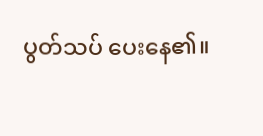ပွတ်သပ် ပေးနေ၏။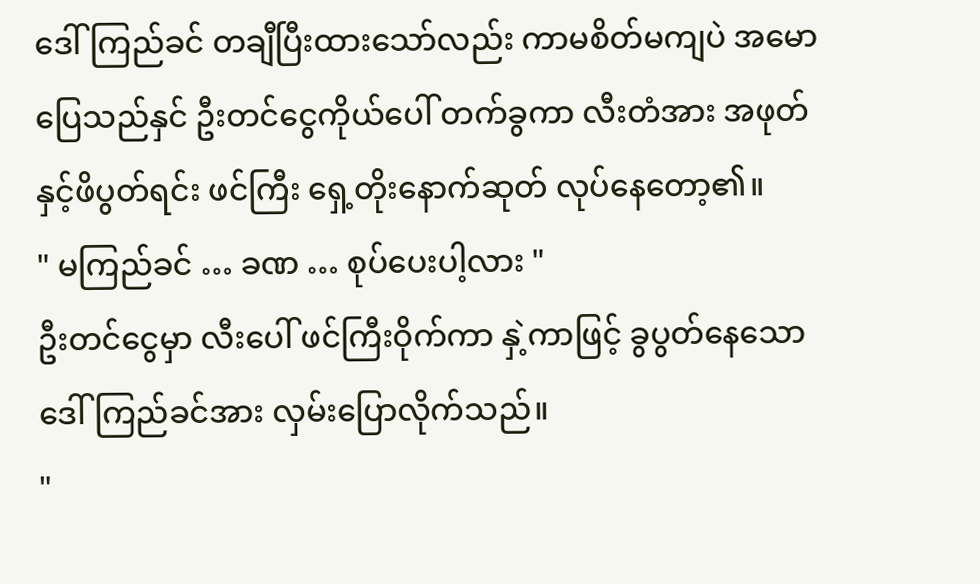ဒေါ်ကြည်ခင် တချီပြီးထားသော်လည်း ကာမစိတ်မကျပဲ အမောပြေသည်နှင် ဦးတင်ငွေကိုယ်ပေါ် တက်ခွကာ လီးတံအား အဖုတ်နှင့်ဖိပွတ်ရင်း ဖင်ကြီး ရှေ့တိုးနောက်ဆုတ် လုပ်နေတော့၏။
" မကြည်ခင် … ခဏ … စုပ်ပေးပါ့လား "
ဦးတင်ငွေမှာ လီးပေါ် ဖင်ကြီးဝိုက်ကာ နှဲ့ကာဖြင့် ခွပွတ်နေသော ဒေါ်ကြည်ခင်အား လှမ်းပြောလိုက်သည်။
"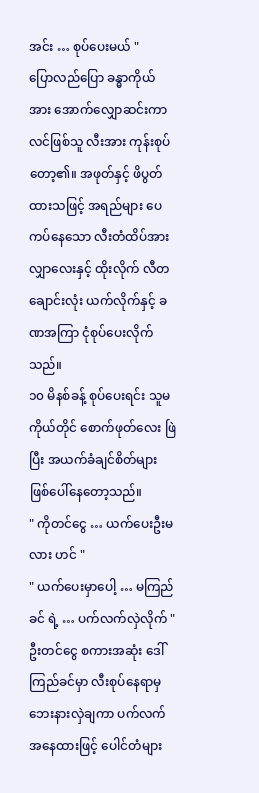အင်း … စုပ်ပေးမယ် "
ပြောလည်ပြော ခန္ဓာကိုယ်အား အောက်လျှောဆင်းကာ လင်ဖြစ်သူ လီးအား ကုန်းစုပ်တော့၏။ အဖုတ်နှင့် ဖိပွတ်ထားသဖြင့် အရည်များ ပေကပ်နေသော လီးတံထိပ်အား လျှာလေးနှင့် ထိုးလိုက် လီတချောင်းလုံး ယက်လိုက်နှင့် ခဏအကြာ ငုံစုပ်ပေးလိုက်သည်။
၁၀ မိနစ်ခန့် စုပ်ပေးရင်း သူမကိုယ်တိုင် စောက်ဖုတ်လေး ဖြဲပြီး အယက်ခံချင်စိတ်များ ဖြစ်ပေါ်နေတော့သည်။
" ကိုတင်ငွေ … ယက်ပေးဦးမလား ဟင် "
" ယက်ပေးမှာပေါ့ … မကြည်ခင် ရဲ့ … ပက်လက်လှဲလိုက် "
ဦးတင်ငွေ စကားအဆုံး ဒေါ်ကြည်ခင်မှာ လီးစုပ်နေရာမှ ဘေးနားလှဲချကာ ပက်လက်အနေထားဖြင့် ပေါင်တံများ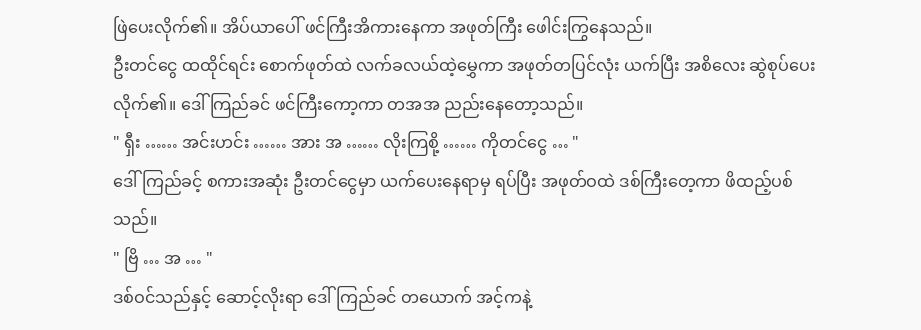ဖြဲပေးလိုက်၏။ အိပ်ယာပေါ် ဖင်ကြီးအိကားနေကာ အဖုတ်ကြီး ဖေါင်းကြွနေသည်။
ဦးတင်ငွေ ထထိုင်ရင်း စောက်ဖုတ်ထဲ လက်ခလယ်ထဲ့မွှေကာ အဖုတ်တပြင်လုံး ယက်ပြီး အစိလေး ဆွဲစုပ်ပေးလိုက်၏။ ဒေါ်ကြည်ခင် ဖင်ကြီးကော့ကာ တအအ ညည်းနေတော့သည်။
" ရှီး …… အင်းဟင်း …… အား အ …… လိုးကြစို့ …… ကိုတင်ငွေ … "
ဒေါ်ကြည်ခင့် စကားအဆုံး ဦးတင်ငွေမှာ ယက်ပေးနေရာမှ ရပ်ပြီး အဖုတ်ဝထဲ ဒစ်ကြီးတေ့ကာ ဖိထည့်ပစ်သည်။
" ဗြိ … အ … "
ဒစ်ဝင်သည်နှင့် ဆောင့်လိုးရာ ဒေါ်ကြည်ခင် တယောက် အင့်ကနဲ့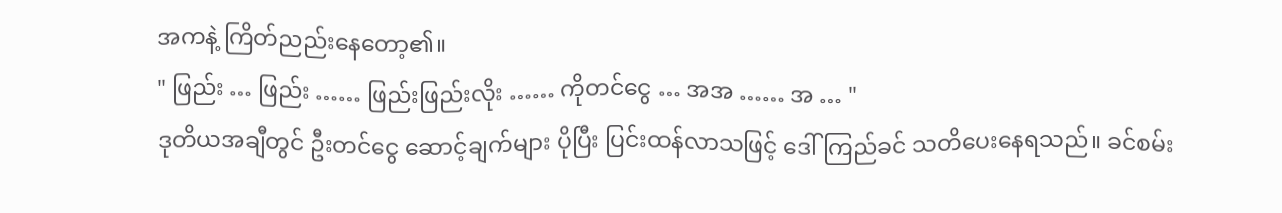အကနဲ့ ကြိတ်ညည်းနေတော့၏။
" ဖြည်း … ဖြည်း …… ဖြည်းဖြည်းလိုး …… ကိုတင်ငွေ … အအ …… အ … "
ဒုတိယအချီတွင် ဦးတင်ငွေ ဆောင့်ချက်များ ပိုပြီး ပြင်းထန်လာသဖြင့် ဒေါ်ကြည်ခင် သတိပေးနေရသည်။ ခင်စမ်း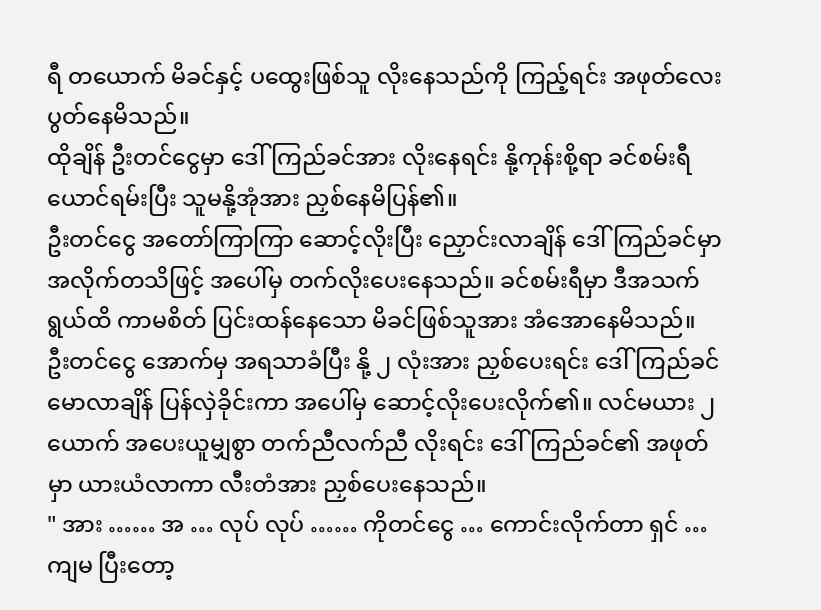ရီ တယောက် မိခင်နှင့် ပထွေးဖြစ်သူ လိုးနေသည်ကို ကြည့်ရင်း အဖုတ်လေး ပွတ်နေမိသည်။
ထိုချိန် ဦးတင်ငွေမှာ ဒေါ်ကြည်ခင်အား လိုးနေရင်း နို့ကုန်းစို့ရာ ခင်စမ်းရီ ယောင်ရမ်းပြီး သူမနို့အုံအား ညှစ်နေမိပြန်၏။
ဦးတင်ငွေ အတော်ကြာကြာ ဆောင့်လိုးပြီး ညှောင်းလာချိန် ဒေါ်ကြည်ခင်မှာ အလိုက်တသိဖြင့် အပေါ်မှ တက်လိုးပေးနေသည်။ ခင်စမ်းရီမှာ ဒီအသက်ရွယ်ထိ ကာမစိတ် ပြင်းထန်နေသော မိခင်ဖြစ်သူအား အံအောနေမိသည်။
ဦးတင်ငွေ အောက်မှ အရသာခံပြီး နို့ ၂ လုံးအား ညှစ်ပေးရင်း ဒေါ်ကြည်ခင် မောလာချိန် ပြန်လှဲခိုင်းကာ အပေါ်မှ ဆောင့်လိုးပေးလိုက်၏။ လင်မယား ၂ ယောက် အပေးယူမျှစွာ တက်ညီလက်ညီ လိုးရင်း ဒေါ်ကြည်ခင်၏ အဖုတ်မှာ ယားယံလာကာ လီးတံအား ညှစ်ပေးနေသည်။
" အား …… အ … လုပ် လုပ် …… ကိုတင်ငွေ … ကောင်းလိုက်တာ ရှင် … ကျမ ပြီးတော့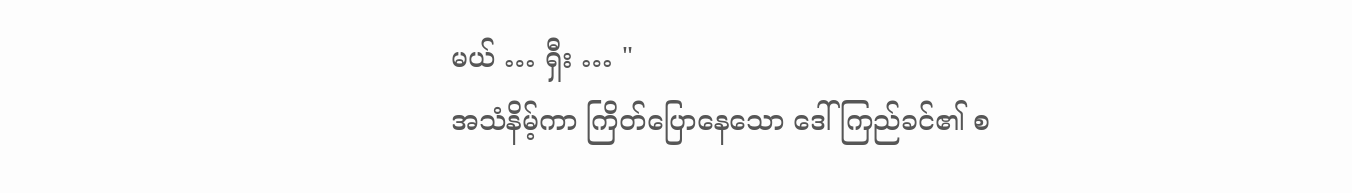မယ် … ရှီး … "
အသံနိမ့်ကာ ကြိတ်ပြောနေသော ဒေါ်ကြည်ခင်၏ စ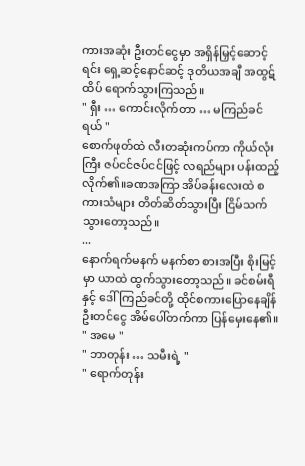ကားအဆုံး ဦးတင်ငွေမှာ အရှိန်မြှင့်ဆောင့်ရင်း ရှေ့ဆင့်နောင်ဆင့် ဒုတိယအချီ အထွဋ်ထိပ် ရောက်သွားကြသည်။
" ရှီး … ကောင်းလိုက်တာ … မကြည်ခင် ရယ် "
စောက်ဖုတ်ထဲ လီးတဆုံးကပ်ကာ ကိုယ်လုံးကြီး ဇပ်ငင်ဇပ်ငင်ဖြင့် လရည်များ ပန်းထည့်လိုက်၏။ခဏအကြာ အိပ်ခန်းလေးထဲ စကားသံများ တိတ်ဆိတ်သွားပြီး ငြိမ်သက်သွားတော့သည်။
...
နောက်ရက်မနက် မနက်စာ စားအပြီး စိုးမြင့်မှာ ယာထဲ ထွက်သွားတော့သည်။ ခင်စမ်းရီနှင့် ဒေါ်ကြည်ခင်တို့ ထိုင်စကားပြောနေချိန် ဦးတင်ငွေ အိမ်ပေါ်တက်ကာ ပြန်မှေးနေ၏။
" အမေ "
" ဘာတုန်း … သမီးရဲ့ "
" ရောက်တုန်း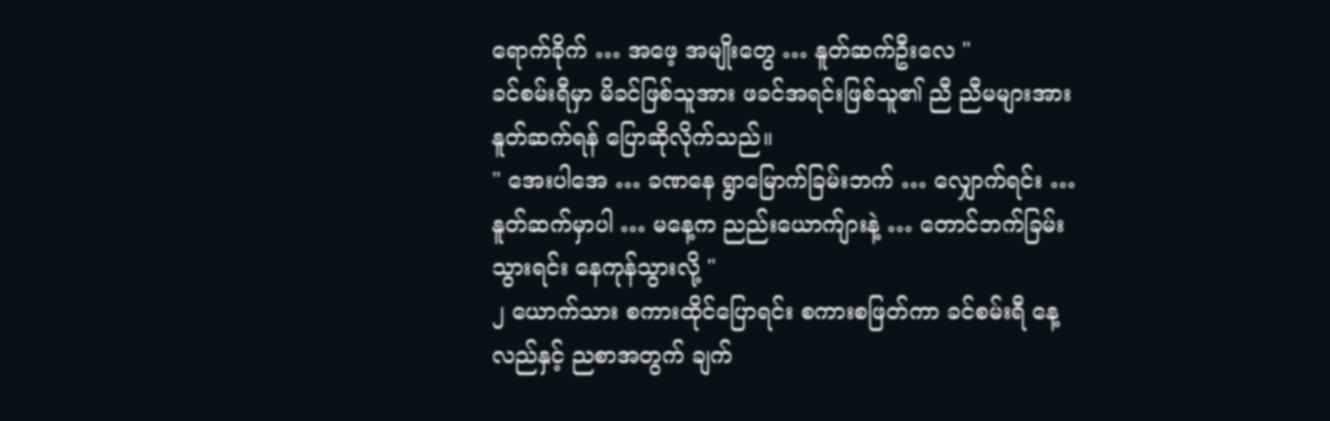ရောက်ခိုက် … အဖေ့ အမျိုးတွေ … နူတ်ဆက်ဦးလေ "
ခင်စမ်းရီမှာ မိခင်ဖြစ်သူအား ဖခင်အရင်းဖြစ်သူ၏ ညီ ညီမများအား နူတ်ဆက်ရန် ပြောဆိုလိုက်သည်။
" အေးပါအေ … ခဏနေ ရွာမြောက်ခြမ်းဘက် … လျှောက်ရင်း … နူတ်ဆက်မှာပါ … မနေ့က ညည်းယောက်ျားနဲ့ … တောင်ဘက်ခြမ်း သွားရင်း နေကုန်သွားလို့ "
၂ ယောက်သား စကားထိုင်ပြောရင်း စကားစဖြတ်ကာ ခင်စမ်းရီ နေ့လည်နှင့် ညစာအတွက် ချက်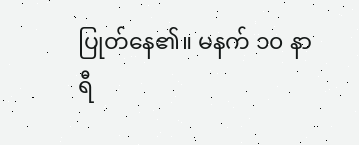ပြုတ်နေ၏။ မနက် ၁၀ နာရီ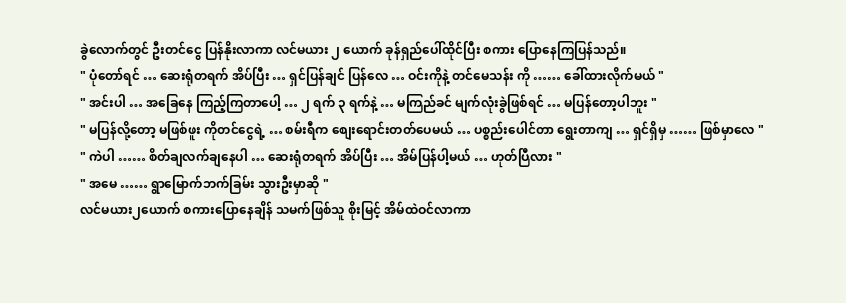ခွဲလောက်တွင် ဦးတင်ငွေ ပြန်နိုးလာကာ လင်မယား ၂ ယောက် ခုန်ရှည်ပေါ်ထိုင်ပြီး စကား ပြောနေကြပြန်သည်။
" ပုံတော်ရင် … ဆေးရုံတရက် အိပ်ပြီး … ရှင်ပြန်ချင် ပြန်လေ … ဝင်းကိုနဲ့ တင်မေသန်း ကို …… ခေါ်ထားလိုက်မယ် "
" အင်းပါ … အခြေနေ ကြည့်ကြတာပေါ့ … ၂ ရက် ၃ ရက်နဲ့ … မကြည်ခင် မျက်လုံးခွဲဖြစ်ရင် … မပြန်တော့ပါဘူး "
" မပြန်လို့တော့ မဖြစ်ဖူး ကိုတင်ငွေရဲ့ … စမ်းရီက စျေးရောင်းတတ်ပေမယ် … ပစ္စည်းပေါင်တာ ရွေးတာကျ … ရှင်ရှိမှ …… ဖြစ်မှာလေ "
" ကဲပါ …… စိတ်ချလက်ချနေပါ … ဆေးရုံတရက် အိပ်ပြီး … အိမ်ပြန်ပါ့မယ် … ဟုတ်ပြီလား "
" အမေ …… ရွာမြောက်ဘက်ခြမ်း သွားဦးမှာဆို "
လင်မယား၂ယောက် စကားပြောနေချိန် သမက်ဖြစ်သူ စိုးမြင့် အိမ်ထဲဝင်လာကာ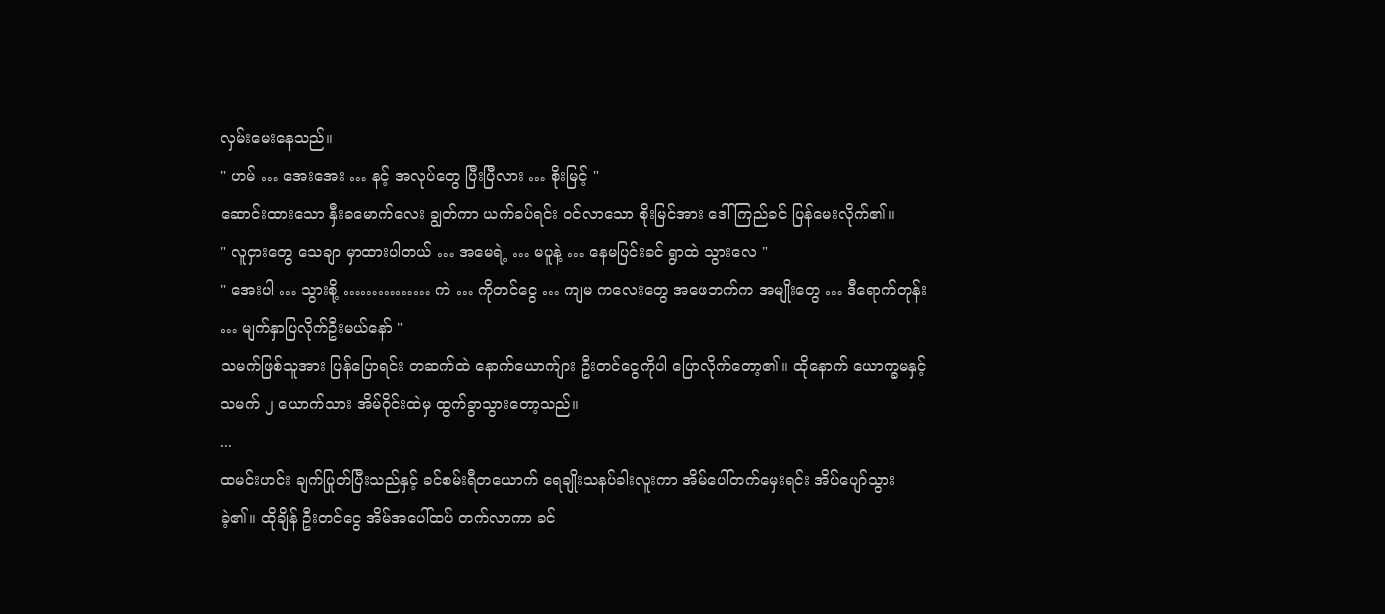လှမ်းမေးနေသည်။
" ဟမ် … အေးအေး … နင့် အလုပ်တွေ ပြီးပြီလား … စိုးမြင့် "
ဆောင်းထားသော နှီးခမောက်လေး ချွတ်ကာ ယက်ခပ်ရင်း ဝင်လာသော စိုးမြင်အား ဒေါ်ကြည်ခင် ပြန်မေးလိုက်၏။
" လူငှားတွေ သေချာ မှာထားပါတယ် … အမေရဲ့ … မပူနဲ့ … နေမပြင်းခင် ရွာထဲ သွားလေ "
" အေးပါ … သွားစို့ …………… ကဲ … ကိုတင်ငွေ … ကျမ ကလေးတွေ အဖေဘက်က အမျိုးတွေ … ဒီရောက်တုန်း … မျက်နှာပြလိုက်ဦးမယ်နော် "
သမက်ဖြစ်သူအား ပြန်ပြောရင်း တဆက်ထဲ နောက်ယောက်ျား ဦးတင်ငွေကိုပါ ပြောလိုက်တော့၏။ ထိုနောက် ယောက္ခမနှင့်သမက် ၂ ယောက်သား အိမ်ဝိုင်းထဲမှ ထွက်ခွာသွားတော့သည်။
...
ထမင်းဟင်း ချက်ပြုတ်ပြီးသည်နှင့် ခင်စမ်းရီတယောက် ရေချိုးသနပ်ခါးလူးကာ အိမ်ပေါ်တက်မှေးရင်း အိပ်ပျော်သွားခဲ့၏။ ထိုချိန် ဦးတင်ငွေ အိမ်အပေါ်ထပ် တက်လာကာ ခင်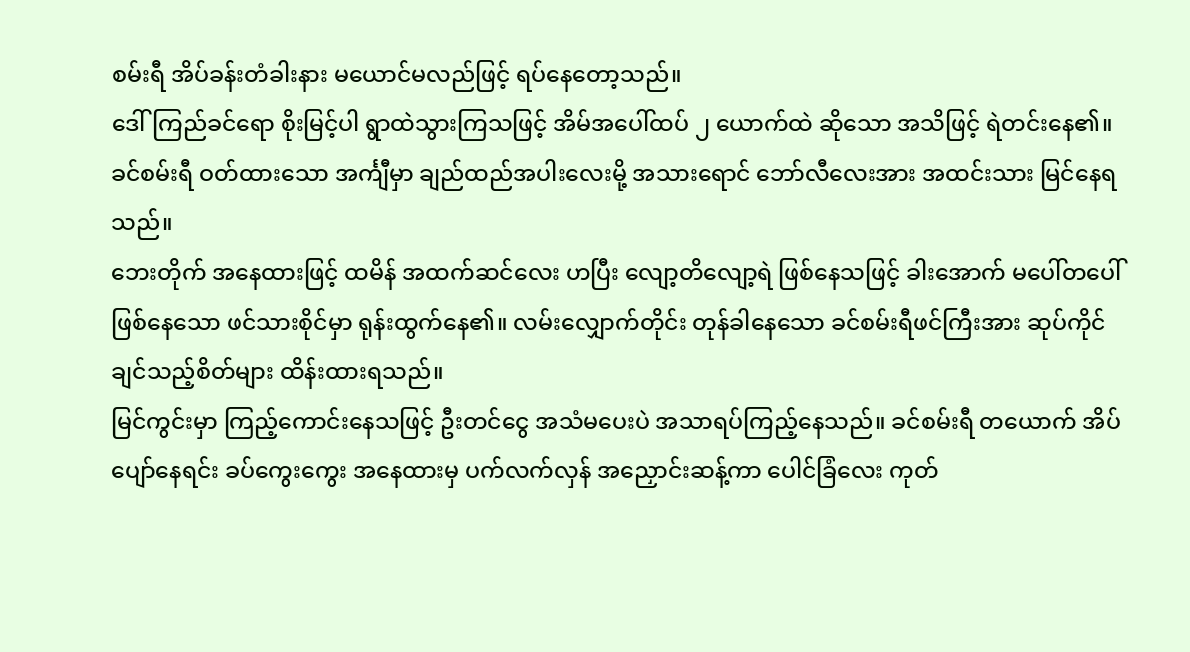စမ်းရီ အိပ်ခန်းတံခါးနား မယောင်မလည်ဖြင့် ရပ်နေတော့သည်။
ဒေါ်ကြည်ခင်ရော စိုးမြင့်ပါ ရွာထဲသွားကြသဖြင့် အိမ်အပေါ်ထပ် ၂ ယောက်ထဲ ဆိုသော အသိဖြင့် ရဲတင်းနေ၏။ ခင်စမ်းရီ ဝတ်ထားသော အင်္ကျီမှာ ချည်ထည်အပါးလေးမို့ အသားရောင် ဘော်လီလေးအား အထင်းသား မြင်နေရသည်။
ဘေးတိုက် အနေထားဖြင့် ထမိန် အထက်ဆင်လေး ဟပြီး လျော့တိလျော့ရဲ ဖြစ်နေသဖြင့် ခါးအောက် မပေါ်တပေါ် ဖြစ်နေသော ဖင်သားစိုင်မှာ ရုန်းထွက်နေ၏။ လမ်းလျှောက်တိုင်း တုန်ခါနေသော ခင်စမ်းရီဖင်ကြီးအား ဆုပ်ကိုင်ချင်သည့်စိတ်များ ထိန်းထားရသည်။
မြင်ကွင်းမှာ ကြည့်ကောင်းနေသဖြင့် ဦးတင်ငွေ အသံမပေးပဲ အသာရပ်ကြည့်နေသည်။ ခင်စမ်းရီ တယောက် အိပ်ပျော်နေရင်း ခပ်ကွေးကွေး အနေထားမှ ပက်လက်လှန် အညှောင်းဆန့်ကာ ပေါင်ခြံလေး ကုတ်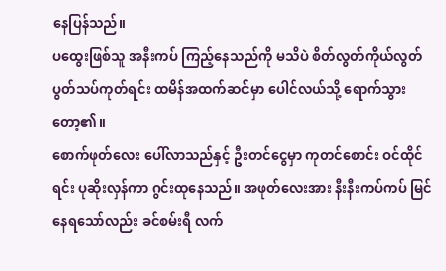နေပြန်သည်။
ပထွေးဖြစ်သူ အနီးကပ် ကြည့်နေသည်ကို မသိပဲ စိတ်လွတ်ကိုယ်လွတ် ပွတ်သပ်ကုတ်ရင်း ထမိန်အထက်ဆင်မှာ ပေါင်လယ်သို့ ရောက်သွားတော့၏။
စောက်ဖုတ်လေး ပေါ်လာသည်နှင့် ဦးတင်ငွေမှာ ကုတင်စောင်း ဝင်ထိုင်ရင်း ပုဆိုးလှန်ကာ ဂွင်းထုနေသည်။ အဖုတ်လေးအား နီးနီးကပ်ကပ် မြင်နေရသော်လည်း ခင်စမ်းရီ လက်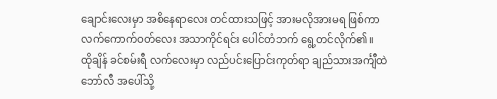ချောင်းလေးမှာ အစိနေရာလေး တင်ထားသဖြင့် အားမလိုအားမရ ဖြစ်ကာ လက်ကောက်ဝတ်လေး အသာကိုင်ရင်း ပေါင်တံဘက် ရွေ့တင်လိုက်၏။
ထိုချိန် ခင်စမ်းရီ လက်လေးမှာ လည်ပင်းပြောင်းကုတ်ရာ ချည်သားအင်္ကျီထဲ ဘော်လီ အပေါ်သို့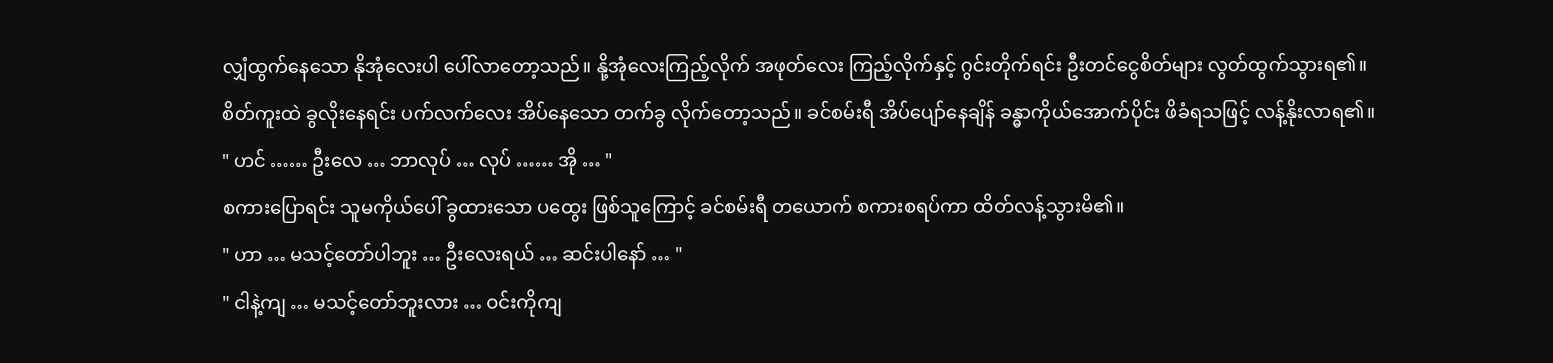လျှံထွက်နေသော နိုအုံလေးပါ ပေါ်လာတော့သည်။ နို့အုံလေးကြည့်လိုက် အဖုတ်လေး ကြည့်လိုက်နှင့် ဂွင်းတိုက်ရင်း ဦးတင်ငွေစိတ်များ လွတ်ထွက်သွားရ၏။
စိတ်ကူးထဲ ခွလိုးနေရင်း ပက်လက်လေး အိပ်နေသော တက်ခွ လိုက်တော့သည်။ ခင်စမ်းရီ အိပ်ပျော်နေချိန် ခန္ဓာကိုယ်အောက်ပိုင်း ဖိခံရသဖြင့် လန့်နိုးလာရ၏။
" ဟင် …… ဦးလေ … ဘာလုပ် … လုပ် …… အို … "
စကားပြောရင်း သူမကိုယ်ပေါ် ခွထားသော ပထွေး ဖြစ်သူကြောင့် ခင်စမ်းရီ တယောက် စကားစရပ်ကာ ထိတ်လန့်သွားမိ၏။
" ဟာ … မသင့်တော်ပါဘူး … ဦးလေးရယ် … ဆင်းပါနော် … "
" ငါနဲ့ကျ … မသင့်တော်ဘူးလား … ဝင်းကိုကျ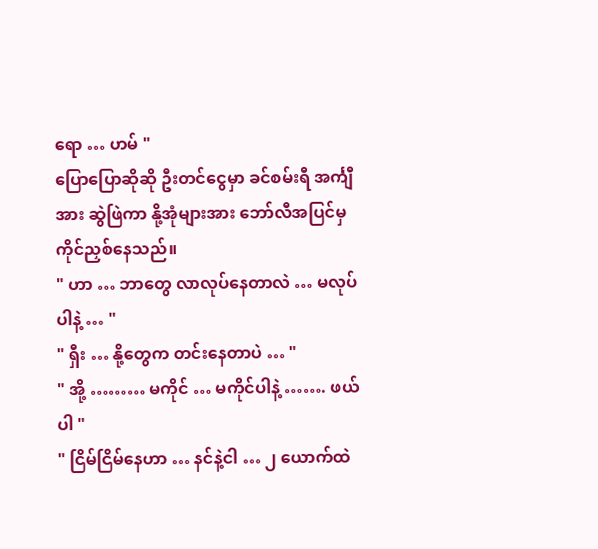ရော … ဟမ် "
ပြောပြောဆိုဆို ဦးတင်ငွေမှာ ခင်စမ်းရီ အင်္ကျီအား ဆွဲဖြဲကာ နို့အုံများအား ဘော်လီအပြင်မှ ကိုင်ညှစ်နေသည်။
" ဟာ … ဘာတွေ လာလုပ်နေတာလဲ … မလုပ်ပါနဲ့ … "
" ရှီး … နို့တွေက တင်းနေတာပဲ … "
" အို့ ……… မကိုင် … မကိုင်ပါနဲ့ ……. ဖယ်ပါ "
" ငြိမ်ငြိမ်နေဟာ … နင်နဲ့ငါ … ၂ ယောက်ထဲ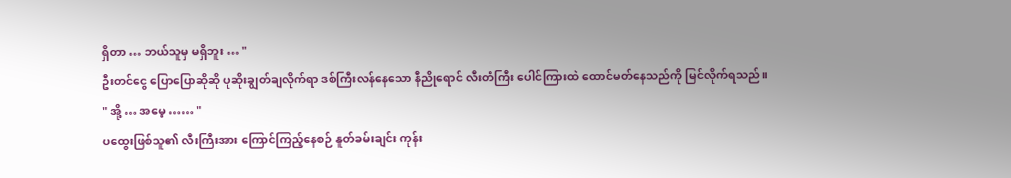ရှိတာ … ဘယ်သူမှ မရှိဘူး … "
ဦးတင်ငွေ ပြောပြောဆိုဆို ပုဆိုးချွတ်ချလိုက်ရာ ဒစ်ကြီးလန်နေသော နီညိုရောင် လီးတံကြီး ပေါင်ကြားထဲ ထောင်မတ်နေသည်ကို မြင်လိုက်ရသည်။
" အို့ … အမေ့ …… "
ပထွေးဖြစ်သူ၏ လီးကြီးအား ကြောင်ကြည့်နေစဉ် နူတ်ခမ်းချင်း ကုန်း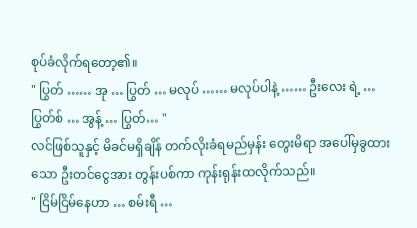စုပ်ခံလိုက်ရတော့၏။
" ပြွတ် …… အု … ပြွတ် … မလုပ် …… မလုပ်ပါနဲ့ …… ဦးလေး ရဲ့ … ပြွတ်စ် … အွန့် … ပြွတ်… "
လင်ဖြစ်သူနှင့် မိခင်မရှိချိန် တက်လိုးခံရမည်မှန်း တွေးမိရာ အပေါ်မှခွထားသော ဦးတင်ငွေအား တွန်းပစ်ကာ ကုန်းရုန်းထလိုက်သည်။
" ငြိမ်ငြိမ်နေဟာ … စမ်းရီ …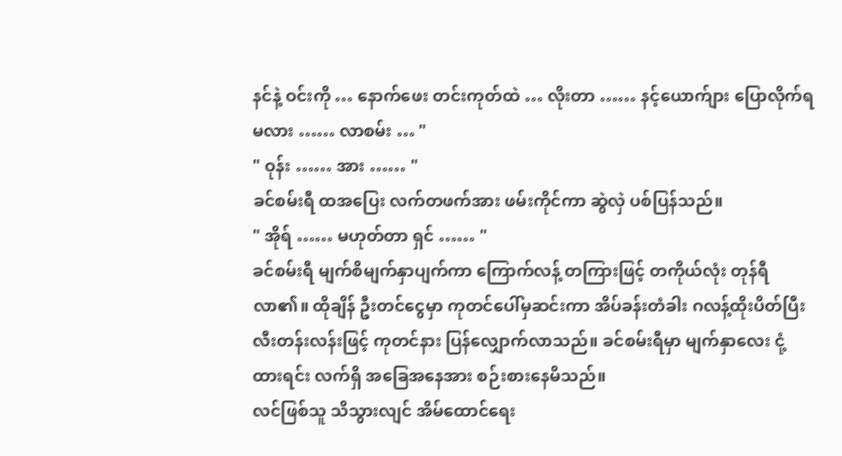နင်နဲ့ ဝင်းကို … နောက်ဖေး တင်းကုတ်ထဲ … လိုးတာ …… နင့်ယောက်ျား ပြောလိုက်ရမလား …… လာစမ်း … "
" ဝုန်း …… အား …… "
ခင်စမ်းရီ ထအပြေး လက်တဖက်အား ဖမ်းကိုင်ကာ ဆွဲလှဲ ပစ်ပြန်သည်။
" အိုရ် …… မဟုတ်တာ ရှင် …… "
ခင်စမ်းရီ မျက်စိမျက်နှာပျက်ကာ ကြောက်လန့် တကြားဖြင့် တကိုယ်လုံး တုန်ရီလာ၏။ ထိုချိန် ဦးတင်ငွေမှာ ကုတင်ပေါ်မှဆင်းကာ အိပ်ခန်းတံခါး ဂလန့်ထိုးပိတ်ပြီး လီးတန်းလန်းဖြင့် ကုတင်နား ပြန်လျှောက်လာသည်။ ခင်စမ်းရီမှာ မျက်နှာလေး ငုံ့ထားရင်း လက်ရှိ အခြေအနေအား စဉ်းစားနေမိသည်။
လင်ဖြစ်သူ သိသွားလျင် အိမ်ထောင်ရေး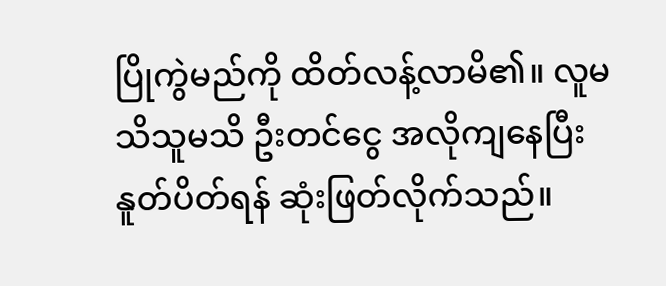ပြိုကွဲမည်ကို ထိတ်လန့်လာမိ၏။ လူမသိသူမသိ ဦးတင်ငွေ အလိုကျနေပြီး နူတ်ပိတ်ရန် ဆုံးဖြတ်လိုက်သည်။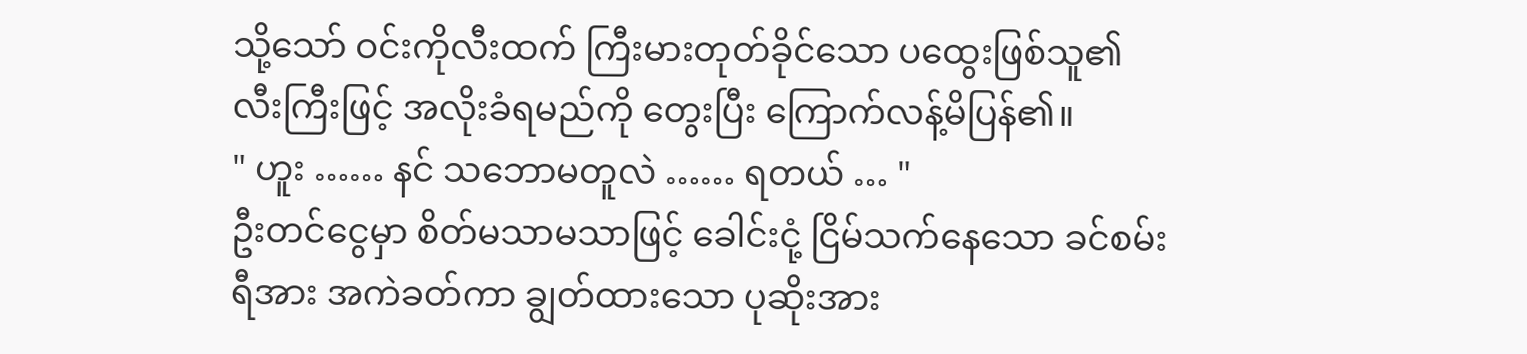သို့သော် ဝင်းကိုလီးထက် ကြီးမားတုတ်ခိုင်သော ပထွေးဖြစ်သူ၏ လီးကြီးဖြင့် အလိုးခံရမည်ကို တွေးပြီး ကြောက်လန့်မိပြန်၏။
" ဟူး …… နင် သဘောမတူလဲ …… ရတယ် … "
ဦးတင်ငွေမှာ စိတ်မသာမသာဖြင့် ခေါင်းငုံ့ ငြိမ်သက်နေသော ခင်စမ်းရီအား အကဲခတ်ကာ ချွတ်ထားသော ပုဆိုးအား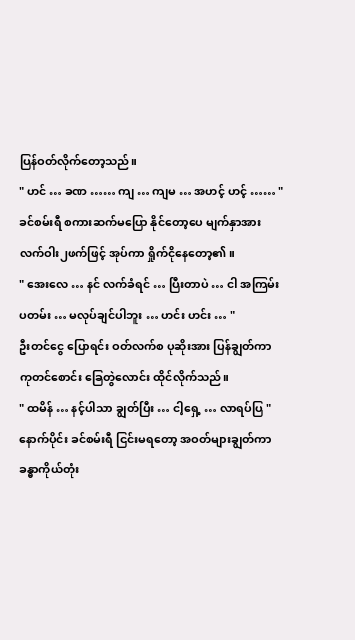ပြန်ဝတ်လိုက်တော့သည်။
" ဟင် … ခဏ …… ကျ … ကျမ … အဟင့် ဟင့် …… "
ခင်စမ်းရီ စကားဆက်မပြော နိုင်တော့ပေ မျက်နှာအား လက်ဝါး၂ဖက်ဖြင့် အုပ်ကာ ရှိုက်ငိုနေတော့၏။
" အေးလေ … နင် လက်ခံရင် … ပြီးတာပဲ … ငါ အကြမ်းပတမ်း … မလုပ်ချင်ပါဘူး … ဟင်း ဟင်း … "
ဦးတင်ငွေ ပြောရင်း ဝတ်လက်စ ပုဆိုးအား ပြန်ချွတ်ကာ ကုတင်စောင်း ခြေတွဲလောင်း ထိုင်လိုက်သည်။
" ထမိန် … နင့်ပါသာ ချွတ်ပြီး … ငါ့ရှေ့ … လာရပ်ပြ "
နောက်ပိုင်း ခင်စမ်းရီ ငြင်းမရတော့ အဝတ်များချွတ်ကာ ခန္ဓာကိုယ်တုံး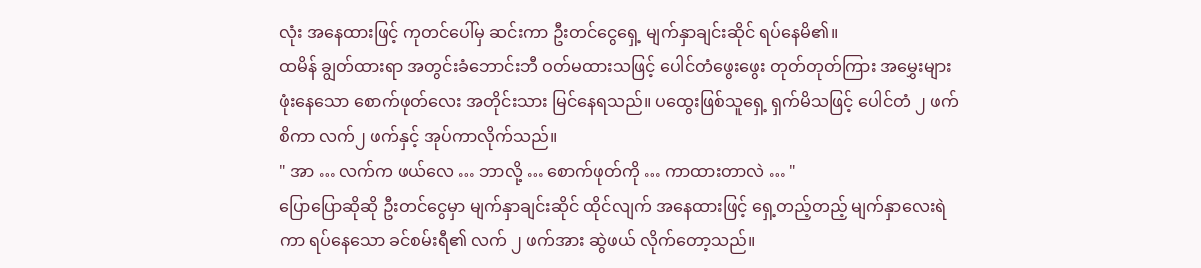လုံး အနေထားဖြင့် ကုတင်ပေါ်မှ ဆင်းကာ ဦးတင်ငွေရှေ့ မျက်နှာချင်းဆိုင် ရပ်နေမိ၏။
ထမိန် ချွတ်ထားရာ အတွင်းခံဘောင်းဘီ ဝတ်မထားသဖြင့် ပေါင်တံဖွေးဖွေး တုတ်တုတ်ကြား အမွှေးများ ဖုံးနေသော စောက်ဖုတ်လေး အတိုင်းသား မြင်နေရသည်။ ပထွေးဖြစ်သူရှေ့ ရှက်မိသဖြင့် ပေါင်တံ ၂ ဖက် စိကာ လက်၂ ဖက်နှင့် အုပ်ကာလိုက်သည်။
" အာ … လက်က ဖယ်လေ … ဘာလို့ … စောက်ဖုတ်ကို … ကာထားတာလဲ … "
ပြောပြောဆိုဆို ဦးတင်ငွေမှာ မျက်နှာချင်းဆိုင် ထိုင်လျက် အနေထားဖြင့် ရှေ့တည့်တည့် မျက်နှာလေးရဲကာ ရပ်နေသော ခင်စမ်းရီ၏ လက် ၂ ဖက်အား ဆွဲဖယ် လိုက်တော့သည်။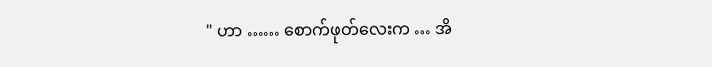" ဟာ …… စောက်ဖုတ်လေးက … အိ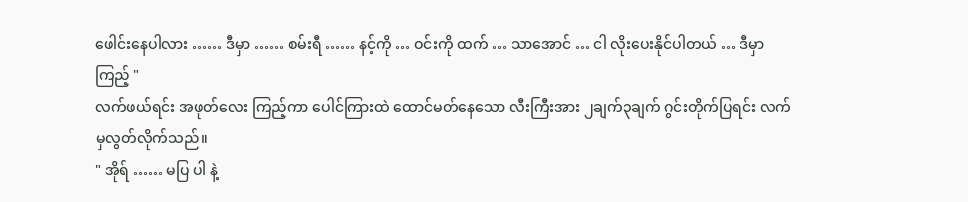ဖေါင်းနေပါလား …… ဒီမှာ …… စမ်းရီ …… နင့်ကို … ဝင်းကို ထက် … သာအောင် … ငါ လိုးပေးနိုင်ပါတယ် … ဒီမှာကြည့် "
လက်ဖယ်ရင်း အဖုတ်လေး ကြည့်ကာ ပေါင်ကြားထဲ ထောင်မတ်နေသော လီးကြီးအား ၂ချက်၃ချက် ဂွင်းတိုက်ပြရင်း လက်မှလွတ်လိုက်သည်။
" အိုရ် …… မပြ ပါ နဲ့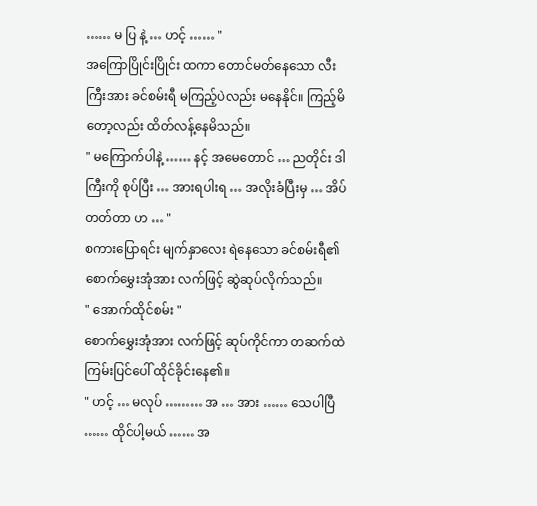…… မ ပြ နဲ့ … ဟင့် …… "
အကြောပြိုင်းပြိုင်း ထကာ တောင်မတ်နေသော လီးကြီးအား ခင်စမ်းရီ မကြည့်ပဲလည်း မနေနိုင်။ ကြည့်မိတော့လည်း ထိတ်လန့်နေမိသည်။
" မကြောက်ပါနဲ့ …… နင့် အမေတောင် … ညတိုင်း ဒါကြီးကို စုပ်ပြီး … အားရပါးရ … အလိုးခံပြီးမှ … အိပ်တတ်တာ ဟ … "
စကားပြောရင်း မျက်နှာလေး ရဲနေသော ခင်စမ်းရီ၏ စောက်မွှေးအုံအား လက်ဖြင့် ဆွဲဆုပ်လိုက်သည်။
" အောက်ထိုင်စမ်း "
စောက်မွှေးအုံအား လက်ဖြင့် ဆုပ်ကိုင်ကာ တဆက်ထဲ ကြမ်းပြင်ပေါ် ထိုင်ခိုင်းနေ၏။
" ဟင့် … မလုပ် ……… အ … အား …… သေပါပြီ …… ထိုင်ပါ့မယ် …… အ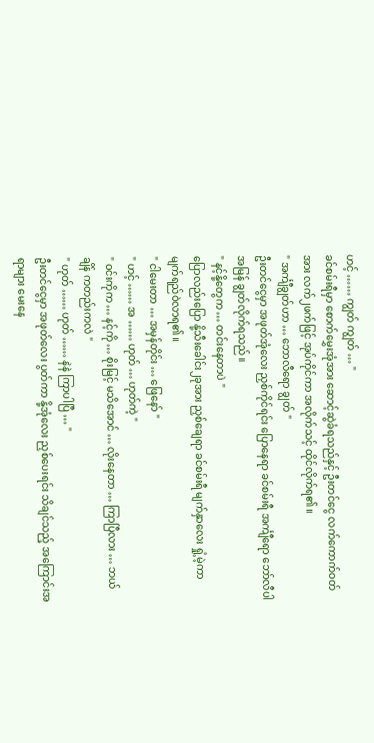ဟင့် …… ကျွတ် ကျွတ် … "
ခင်စမ်းရီမှာ စောက်မွှေးအုံအား ဆောင့်ဆွဲခံရသည်နှင့် ဦးတင်ငွေ လက်ကောက်ဝတ်အား လက်၂ဖက်ဖြင့် အုပ်ကိုင်ကာ အလိုက်သင့် ထိုင်လိုက်ရ၏။
" အင်္ကျီချွတ်ဟာ … ဘောလီရော ချွတ် "
ဦးတင်ငွေမှာ အဖုတ်အုံလေး ညှစ်ကိုင်ရင်း ပြောနေရာ ခင်စမ်းရီ အင်္ကျီရော ဘော်လီပါ အမြန် ချွတ်လိုက်ရသည်။
" နင့်နို့တွေက … တင်းနေတာပဲ "
ပြောလည်းပြော နို့သီးခေါင်း၂ခုအား ညှစ်ချေရာ ခင်စမ်းရီ မျက်နှာလေး ရှုံ့မဲ့ကာ မျက်ရည်ဝဲလာရ၏။
" ငါမေးတာ … အမှန်တိုင်း … ဖြေနော် "
" ဟင့် …… အ …… ဟုတ် … ဟုတ်ကဲ့ "
" ဝင်းကိုက … နင့်ကို … စိုးမြင့် မသိအောင် … လိုးနေတာ … ကြာပြီလား … ဘယ်ချိန် ကတည်းကလဲ "
" ဟုတ် …… ဟုတ် …… နဲနဲ ကြာပါပြီ … "
ဦးတင်ငွေမှာ အဖုတ်လေး ပွတ်ကာ နို့အုံလေး ညှစ်ပေးရင်း သိချင်သည့် အကြောင်းအရာများ မေးနေ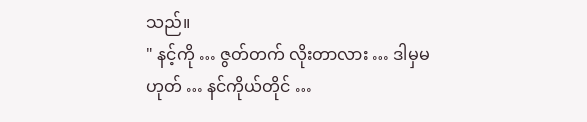သည်။
" နင့်ကို … ဇွတ်တက် လိုးတာလား … ဒါမှမဟုတ် … နင်ကိုယ်တိုင် …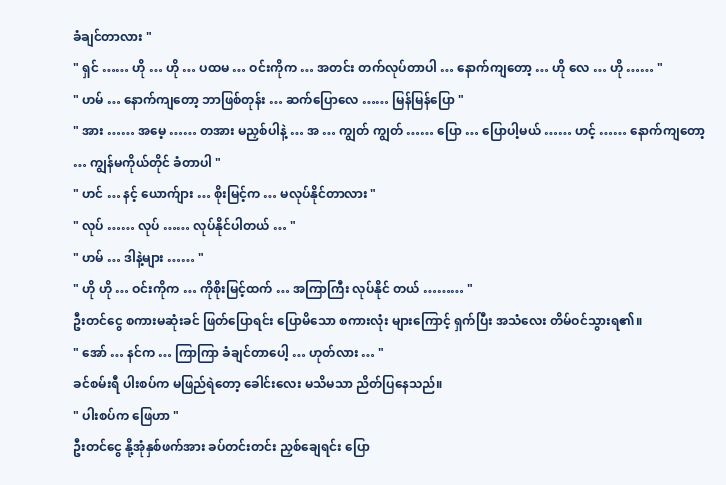ခံချင်တာလား "
" ရှင် …… ဟို … ဟို … ပထမ … ဝင်းကိုက … အတင်း တက်လုပ်တာပါ … နောက်ကျတော့ … ဟို လေ … ဟို …… "
" ဟမ် … နောက်ကျတော့ ဘာဖြစ်တုန်း … ဆက်ပြောလေ …… မြန်မြန်ပြော "
" အား …… အမေ့ …… တအား မညှစ်ပါနဲ့ … အ … ကျွတ် ကျွတ် …… ပြော … ပြောပါ့မယ် …… ဟင့် …… နောက်ကျတော့ … ကျွန်မကိုယ်တိုင် ခံတာပါ "
" ဟင် … နင့် ယောက်ျား … စိုးမြင့်က … မလုပ်နိုင်တာလား "
" လုပ် …… လုပ် …… လုပ်နိုင်ပါတယ် … "
" ဟမ် … ဒါနဲ့များ …… "
" ဟို ဟို … ဝင်းကိုက … ကိုစိုးမြင့်ထက် … အကြာကြီး လုပ်နိုင် တယ် ……… "
ဦးတင်ငွေ စကားမဆုံးခင် ဖြတ်ပြောရင်း ပြောမိသော စကားလုံး များကြောင့် ရှက်ပြီး အသံလေး တိမ်ဝင်သွားရ၏။
" အော် … နင်က … ကြာကြာ ခံချင်တာပေါ့ … ဟုတ်လား … "
ခင်စမ်းရီ ပါးစပ်က မဖြည်ရဲတော့ ခေါင်းလေး မသိမသာ ညိတ်ပြနေသည်။
" ပါးစပ်က ဖြေဟာ "
ဦးတင်ငွေ နို့အုံနှစ်ဖက်အား ခပ်တင်းတင်း ညှစ်ချေရင်း ပြော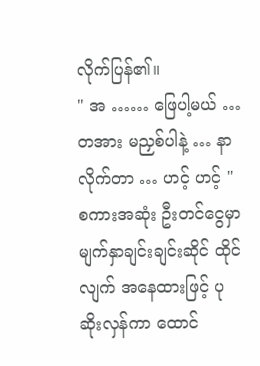လိုက်ပြန်၏။
" အ …… ဖြေပါ့မယ် … တအား မညှစ်ပါနဲ့ … နာလိုက်တာ … ဟင့် ဟင့် "
စကားအဆုံး ဦးတင်ငွေမှာ မျက်နှာချင်းချင်းဆိုင် ထိုင်လျက် အနေထားဖြင့် ပုဆိုးလှန်ကာ ထောင်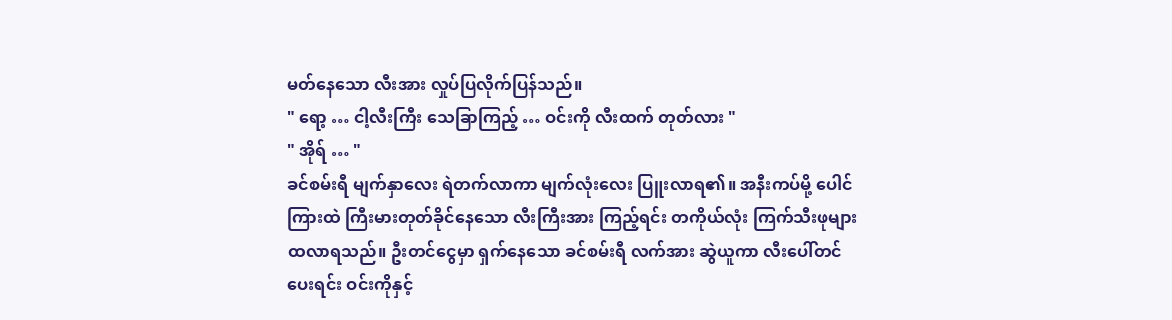မတ်နေသော လီးအား လှုပ်ပြလိုက်ပြန်သည်။
" ရော့ … ငါ့လီးကြီး သေခြာကြည့် … ဝင်းကို လီးထက် တုတ်လား "
" အိုရ် … "
ခင်စမ်းရီ မျက်နှာလေး ရဲတက်လာကာ မျက်လုံးလေး ပြူးလာရ၏။ အနီးကပ်မို့ ပေါင်ကြားထဲ ကြီးမားတုတ်ခိုင်နေသော လီးကြီးအား ကြည့်ရင်း တကိုယ်လုံး ကြက်သီးဖုများ ထလာရသည်။ ဦးတင်ငွေမှာ ရှက်နေသော ခင်စမ်းရီ လက်အား ဆွဲယူကာ လီးပေါ်တင်ပေးရင်း ဝင်းကိုနှင့်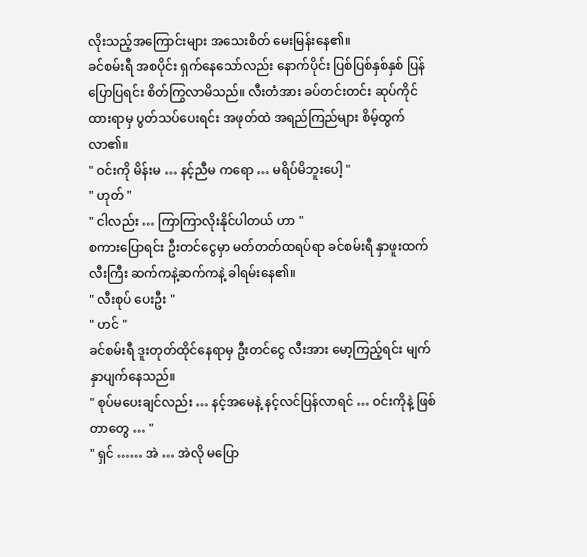လိုးသည့်အကြောင်းများ အသေးစိတ် မေးမြန်းနေ၏။
ခင်စမ်းရီ အစပိုင်း ရှက်နေသော်လည်း နောက်ပိုင်း ပြစ်ပြစ်နှစ်နှစ် ပြန်ပြောပြရင်း စိတ်ကြွလာမိသည်။ လီးတံအား ခပ်တင်းတင်း ဆုပ်ကိုင် ထားရာမှ ပွတ်သပ်ပေးရင်း အဖုတ်ထဲ အရည်ကြည်များ စိမ့်ထွက်လာ၏။
" ဝင်းကို မိန်းမ … နင့်ညီမ ကရော … မရိပ်မိဘူးပေါ့ "
" ဟုတ် "
" ငါလည်း … ကြာကြာလိုးနိုင်ပါတယ် ဟာ "
စကားပြောရင်း ဦးတင်ငွေမှာ မတ်တတ်ထရပ်ရာ ခင်စမ်းရီ နှာဖူးထက် လီးကြီး ဆက်ကနဲ့ဆက်ကနဲ့ ခါရမ်းနေ၏။
" လီးစုပ် ပေးဦး "
" ဟင် "
ခင်စမ်းရီ ဒူးတုတ်ထိုင်နေရာမှ ဦးတင်ငွေ လီးအား မော့ကြည့်ရင်း မျက်နှာပျက်နေသည်။
" စုပ်မပေးချင်လည်း … နင့်အမေနဲ့ နင့်လင်ပြန်လာရင် … ဝင်းကိုနဲ့ ဖြစ်တာတွေ … "
" ရှင် …… အဲ … အဲလို မပြော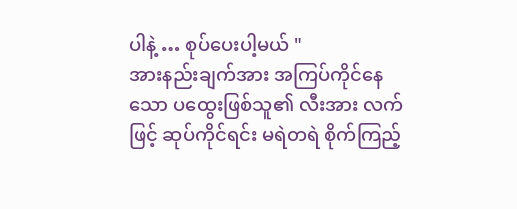ပါနဲ့ … စုပ်ပေးပါ့မယ် "
အားနည်းချက်အား အကြပ်ကိုင်နေသော ပထွေးဖြစ်သူ၏ လီးအား လက်ဖြင့် ဆုပ်ကိုင်ရင်း မရဲတရဲ စိုက်ကြည့်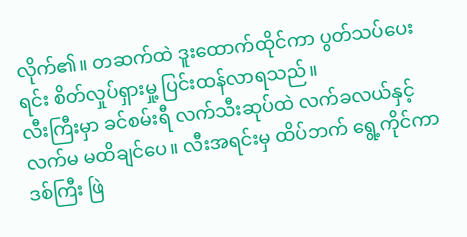လိုက်၏။ တဆက်ထဲ ဒူးထောက်ထိုင်ကာ ပွတ်သပ်ပေးရင်း စိတ်လှုပ်ရှားမှု့ ပြင်းထန်လာရသည်။
လီးကြီးမှာ ခင်စမ်းရီ လက်သီးဆုပ်ထဲ လက်ခလယ်နှင့်လက်မ မထိချင်ပေ။ လီးအရင်းမှ ထိပ်ဘက် ရွေ့ကိုင်ကာ ဒစ်ကြီး ဖြဲ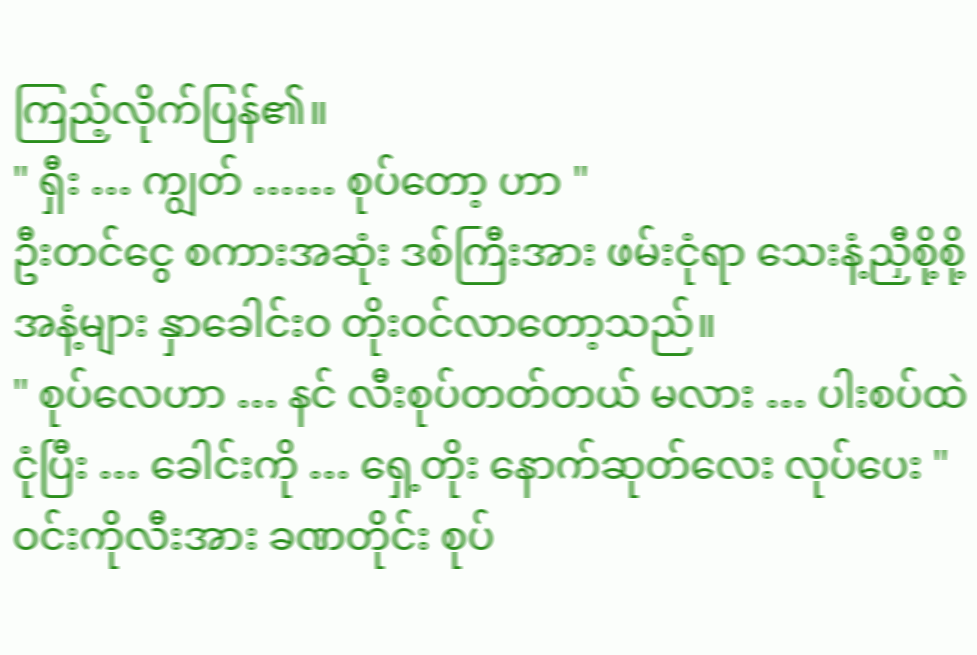ကြည့်လိုက်ပြန်၏။
" ရှီး … ကျွတ် …… စုပ်တော့ ဟာ "
ဦးတင်ငွေ စကားအဆုံး ဒစ်ကြီးအား ဖမ်းငုံရာ သေးနံ့ညှီစို့စို့အနံ့များ နှာခေါင်းဝ တိုးဝင်လာတော့သည်။
" စုပ်လေဟာ … နင် လီးစုပ်တတ်တယ် မလား … ပါးစပ်ထဲငုံပြီး … ခေါင်းကို … ရှေ့တိုး နောက်ဆုတ်လေး လုပ်ပေး "
ဝင်းကိုလီးအား ခဏတိုင်း စုပ်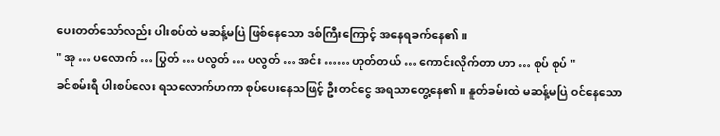ပေးတတ်သော်လည်း ပါးစပ်ထဲ မဆန့်မပြဲ ဖြစ်နေသော ဒစ်ကြီးကြောင့် အနေရခက်နေ၏။
" အု … ပလောက် … ပြွတ် … ပလွတ် … ပလွတ် … အင်း …… ဟုတ်တယ် … ကောင်းလိုက်တာ ဟာ … စုပ် စုပ် "
ခင်စမ်းရီ ပါးစပ်လေး ရသလောက်ဟကာ စုပ်ပေးနေသဖြင့် ဦးတင်ငွေ အရသာတွေ့နေ၏။ နူတ်ခမ်းထဲ မဆန့်မပြဲ ဝင်နေသော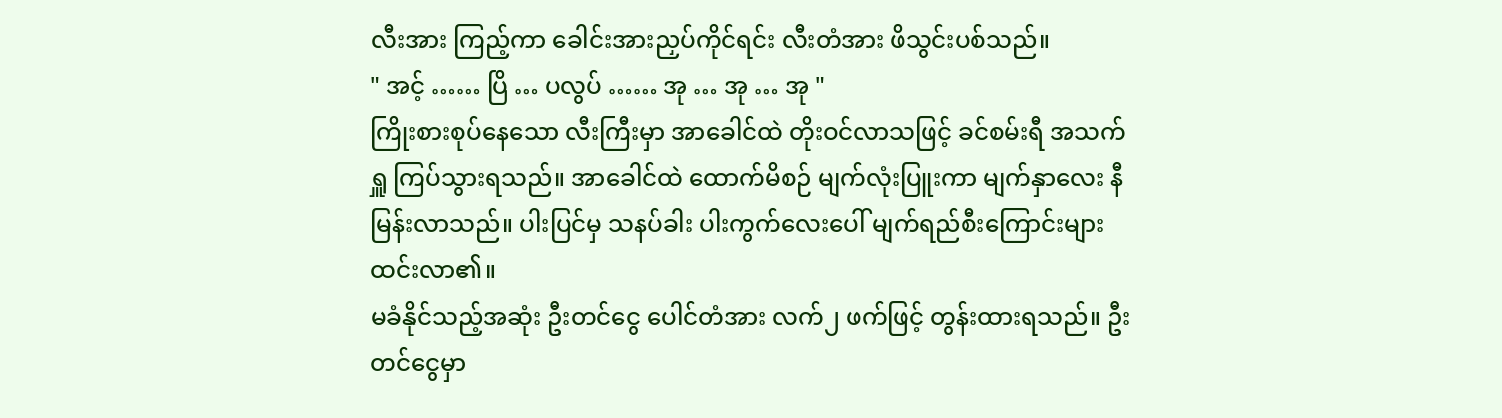လီးအား ကြည့်ကာ ခေါင်းအားညှပ်ကိုင်ရင်း လီးတံအား ဖိသွင်းပစ်သည်။
" အင့် …… ပြိ … ပလွပ် …… အု … အု … အု "
ကြိုးစားစုပ်နေသော လီးကြီးမှာ အာခေါင်ထဲ တိုးဝင်လာသဖြင့် ခင်စမ်းရီ အသက်ရှူ ကြပ်သွားရသည်။ အာခေါင်ထဲ ထောက်မိစဉ် မျက်လုံးပြူးကာ မျက်နှာလေး နီမြန်းလာသည်။ ပါးပြင်မှ သနပ်ခါး ပါးကွက်လေးပေါ် မျက်ရည်စီးကြောင်းများ ထင်းလာ၏။
မခံနိုင်သည့်အဆုံး ဦးတင်ငွေ ပေါင်တံအား လက်၂ ဖက်ဖြင့် တွန်းထားရသည်။ ဦးတင်ငွေမှာ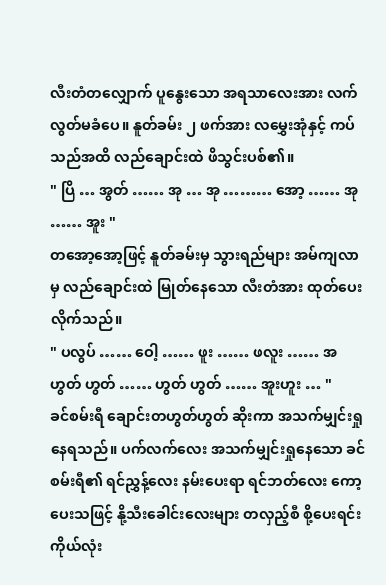လီးတံတလျှောက် ပူနွေးသော အရသာလေးအား လက်လွတ်မခံပေ။ နူတ်ခမ်း ၂ ဖက်အား လမွှေးအုံနှင့် ကပ်သည်အထိ လည်ချောင်းထဲ ဖိသွင်းပစ်၏။
" ပြိ … အွတ် …… အု … အု ……… အော့ …… အု …… အူး "
တအော့အော့ဖြင့် နူတ်ခမ်းမှ သွားရည်များ အမ်ကျလာမှ လည်ချောင်းထဲ မြုတ်နေသော လီးတံအား ထုတ်ပေးလိုက်သည်။
" ပလွပ် …… ဝေါ့ …… ဖူး …… ဖလူး …… အဟွတ် ဟွတ် …… ဟွတ် ဟွတ် …… အူးဟူး … "
ခင်စမ်းရီ ချောင်းတဟွတ်ဟွတ် ဆိုးကာ အသက်မျှင်းရှု နေရသည်။ ပက်လက်လေး အသက်မျှင်းရှုနေသော ခင်စမ်းရီ၏ ရင်ညွှန့်လေး နမ်းပေးရာ ရင်ဘတ်လေး ကော့ပေးသဖြင့် နို့သီးခေါင်းလေးများ တလှည့်စီ စို့ပေးရင်း ကိုယ်လုံး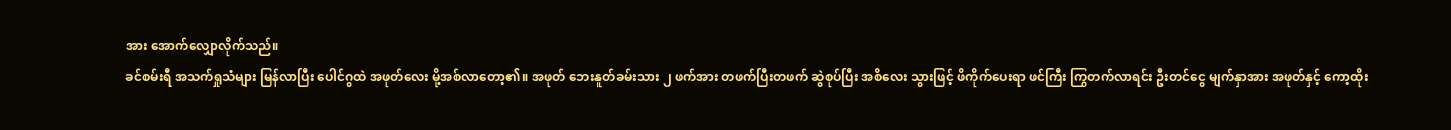အား အောက်လျှောလိုက်သည်။
ခင်စမ်းရီ အသက်ရှုသံများ မြန်လာပြီး ပေါင်ဂွထဲ အဖုတ်လေး မို့အစ်လာတော့၏။ အဖုတ် ဘေးနူတ်ခမ်းသား ၂ ဖက်အား တဖက်ပြီးတဖက် ဆွဲစုပ်ပြီး အစိလေး သွားဖြင့် ဖိကိုက်ပေးရာ ဖင်ကြီး ကြွတက်လာရင်း ဦးတင်ငွေ မျက်နှာအား အဖုတ်နှင့် ကော့ထိုး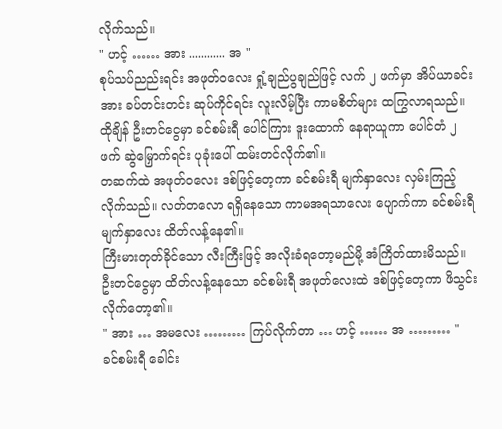လိုက်သည်။
" ဟင့် …… အား ............ အ "
စုပ်သပ်ညည်းရင်း အဖုတ်ဝလေး ရှုံ့ချည်ပွချည်ဖြင့် လက် ၂ ဖက်မှာ အိပ်ယာခင်းအား ခပ်တင်းတင်း ဆုပ်ကိုင်ရင်း လူးလိမ့်ပြီး ကာမစိတ်များ ထကြွလာရသည်။ ထိုချိန် ဦးတင်ငွေမှာ ခင်စမ်းရီ ပေါင်ကြား ဒူးထောက် နေရာယူကာ ပေါင်တံ ၂ ဖက် ဆွဲမြှောက်ရင်း ပုခုံးပေါ် ထမ်းတင်လိုက်၏။
တဆက်ထဲ အဖုတ်ဝလေး ဒစ်ဖြင့်တေ့ကာ ခင်စမ်းရီ မျက်နှာလေး လှမ်းကြည့်လိုက်သည်။ လတ်တလော ရရှိနေသော ကာမအရသာလေး ပျောက်ကာ ခင်စမ်းရီ မျက်နှာလေး ထိတ်လန့်နေ၏။
ကြီးမားတုတ်ခိုင်သော လီးကြီးဖြင့် အလိုးခံရတော့မည်မို့ အံကြိတ်ထားမိသည်။ ဦးတင်ငွေမှာ ထိတ်လန့်နေသော ခင်စမ်းရီ အဖုတ်လေးထဲ ဒစ်ဖြင့်တေ့ကာ ဖိသွင်းလိုက်တော့၏။
" အား … အမလေး ……… ကြပ်လိုက်တာ … ဟင့် …… အ ……… "
ခင်စမ်းရီ ခေါင်း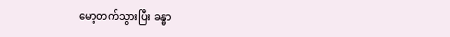မော့တက်သွားပြီး ခန္ဓာ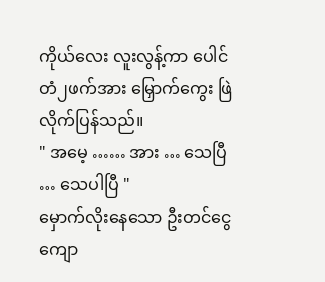ကိုယ်လေး လူးလွန့်ကာ ပေါင်တံ၂ဖက်အား မြှောက်ကွေး ဖြဲလိုက်ပြန်သည်။
" အမေ့ …… အား … သေပြီ … သေပါပြီ "
မှောက်လိုးနေသော ဦးတင်ငွေ ကျော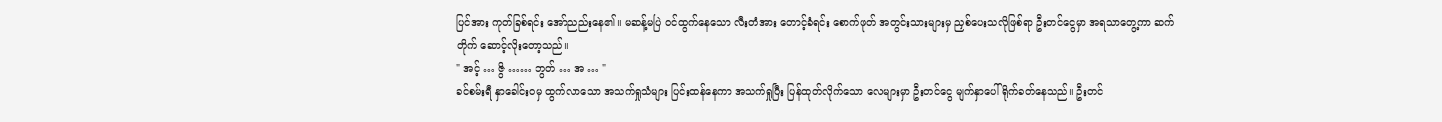ပြင်အား ကုတ်ခြစ်ရင်း အော်ညည်းနေ၏။ မဆန့်မပြဲ ဝင်ထွက်နေသော လီးတံအား တောင့်ခံရင်း စောက်ဖုတ် အတွင်းသားများမှ ညှစ်ပေးသလိုဖြစ်ရာ ဦးတင်ငွေမှာ အရသာတွေ့ကာ ဆက်တိုက် ဆောင့်လိုးတော့သည်။
" အင့် … ဇွိ …… ဘွတ် … အ … "
ခင်စမ်းရီ နှာခေါင်း၀မှ ထွက်လာသော အသက်ရှုသံများ ပြင်းထန်နေကာ အသက်ရှုပြီး ပြန်ထုတ်လိုက်သော လေများမှာ ဦးတင်ငွေ မျက်နှာပေါ် ရိုက်ခတ်နေသည်။ ဦးတင်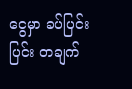ငွေမှာ ခပ်ပြင်းပြင်း တချက်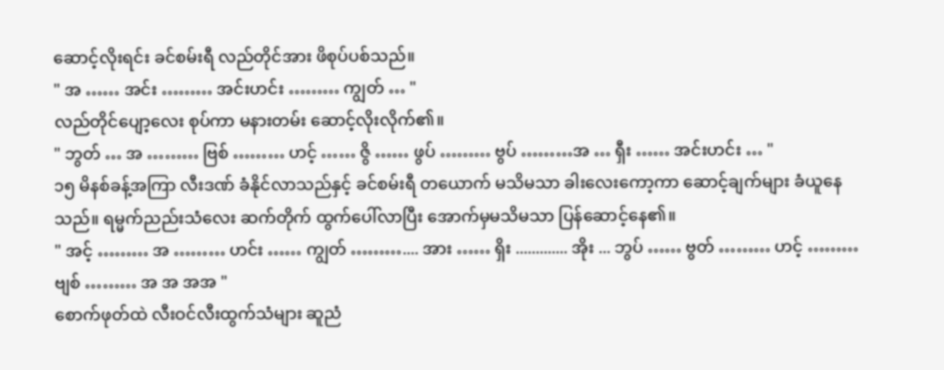ဆောင့်လိုးရင်း ခင်စမ်းရီ လည်တိုင်အား ဖိစုပ်ပစ်သည်။
" အ …… အင်း ……… အင်းဟင်း ……… ကျွတ် … "
လည်တိုင်ပျော့လေး စုပ်ကာ မနားတမ်း ဆောင့်လိုးလိုက်၏။
" ဘွတ် … အ ……… ဗြစ် ……… ဟင့် …… ဇွိ …… ဖွပ် ……… ဗွပ် ………အ … ရှီး …… အင်းဟင်း … "
၁၅ မိနစ်ခန့်အကြာ လီးဒဏ် ခံနိုင်လာသည်နှင့် ခင်စမ်းရီ တယောက် မသိမသာ ခါးလေးကော့ကာ ဆောင့်ချက်များ ခံယူနေသည်။ ရမ္မက်ညည်းသံလေး ဆက်တိုက် ထွက်ပေါ်လာပြီး အောက်မှမသိမသာ ပြန်ဆောင့်နေ၏။
" အင့် ……… အ ……… ဟင်း …… ကျွတ် ……….... အား …… ရှိး ............. အိုး ... ဘွပ် …… ဗွတ် ……… ဟင့် ……… ဗျစ် ……… အ အ အအ "
စောက်ဖုတ်ထဲ လီးဝင်လီးထွက်သံများ ဆူညံ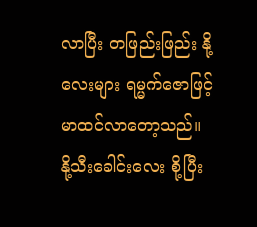လာပြီး တဖြည်းဖြည်း နို့လေးများ ရမ္မက်ဇောဖြင့် မာထင်လာတော့သည်။
နို့သီးခေါင်းလေး စို့ပြီး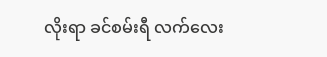လိုးရာ ခင်စမ်းရီ လက်လေး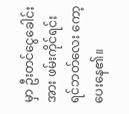မှာ ဦးတင်ငွေခေါင်းအား ဖမ်းကိုင်ရင်း ရင်ဘတ်လေး ကော့ပေးနေ၏။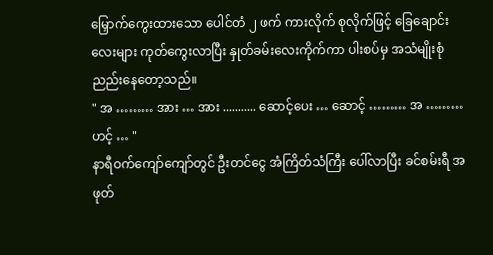မြှောက်ကွေးထားသော ပေါင်တံ ၂ ဖက် ကားလိုက် စုလိုက်ဖြင့် ခြေချောင်းလေးများ ကုတ်ကွေးလာပြီး နှုတ်ခမ်းလေးကိုက်ကာ ပါးစပ်မှ အသံမျိုးစုံ ညည်းနေတော့သည်။
" အ ……… အား … အား ........... ဆောင့်ပေး … ဆောင့် ……… အ ……… ဟင့် … "
နာရီဝက်ကျော်ကျော်တွင် ဦးတင်ငွေ အံကြိတ်သံကြီး ပေါ်လာပြီး ခင်စမ်းရီ အဖုတ်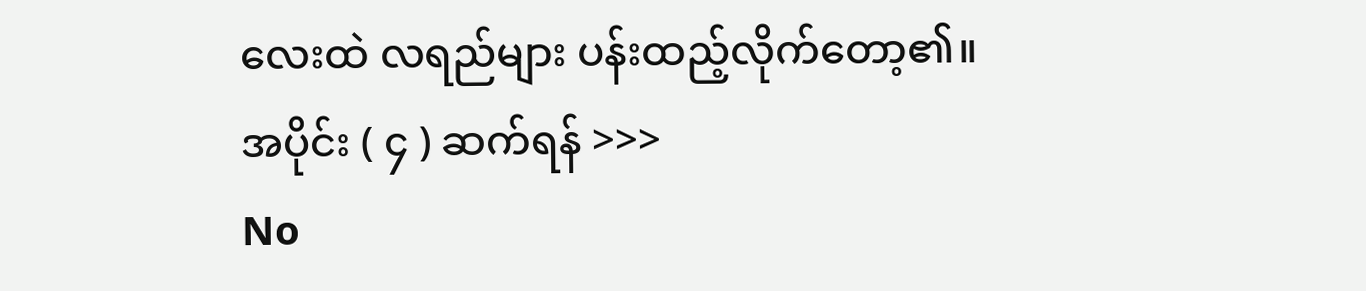လေးထဲ လရည်များ ပန်းထည့်လိုက်တော့၏။
အပိုင်း ( ၄ ) ဆက်ရန် >>>
No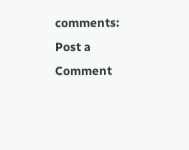comments:
Post a Comment